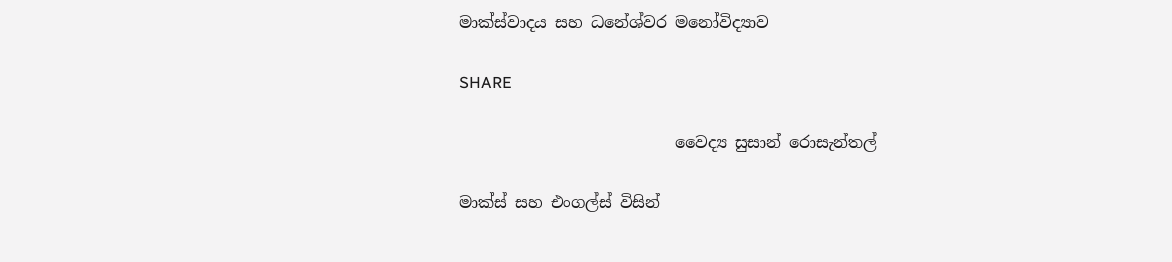මාක්ස්වාදය සහ ධනේශ්වර මනෝවිද්‍යාව

SHARE

                           වෛද්‍ය සුසාන් රොසැන්තල්

මාක්ස් සහ එංගල්ස් විසින්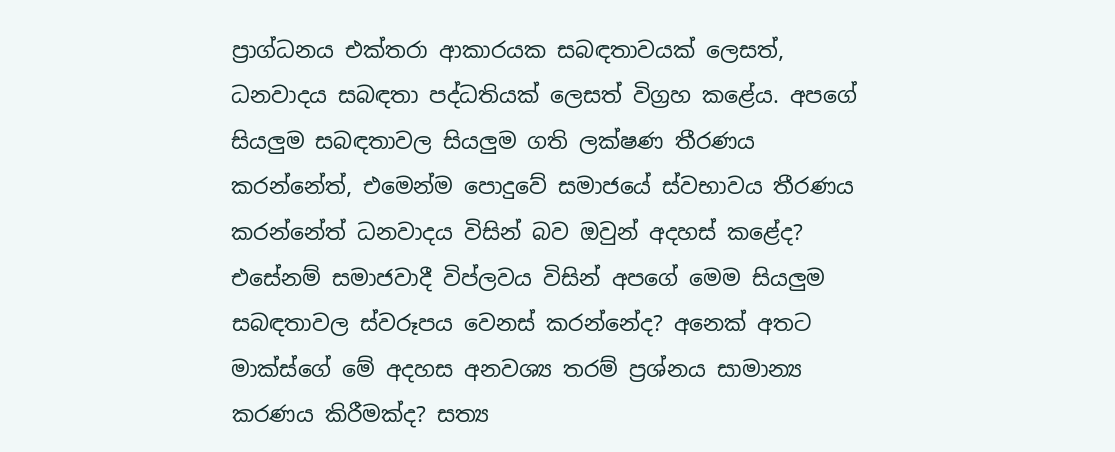ප්‍රාග්ධනය එක්තරා ආකාරයක සබඳතාවයක් ලෙසත්, ධනවාදය සබඳතා පද්ධතියක් ලෙසත් විග්‍රහ කළේය. අපගේ සියලුම සබඳතාවල සියලුම ගති ලක්ෂණ තීරණය කරන්නේත්, එමෙන්ම පොදුවේ සමාජයේ ස්වභාවය තීරණය කරන්නේත් ධනවාදය විසින් බව ඔවුන් අදහස් කළේද? එසේනම් සමාජවාදී විප්ලවය විසින් අපගේ මෙම සියලුම සබඳතාවල ස්වරූපය වෙනස් කරන්නේද? අනෙක් අතට මාක්ස්ගේ මේ අදහස අනවශ්‍ය තරම් ප්‍රශ්නය සාමාන්‍ය කරණය කිරීමක්ද? සත්‍ය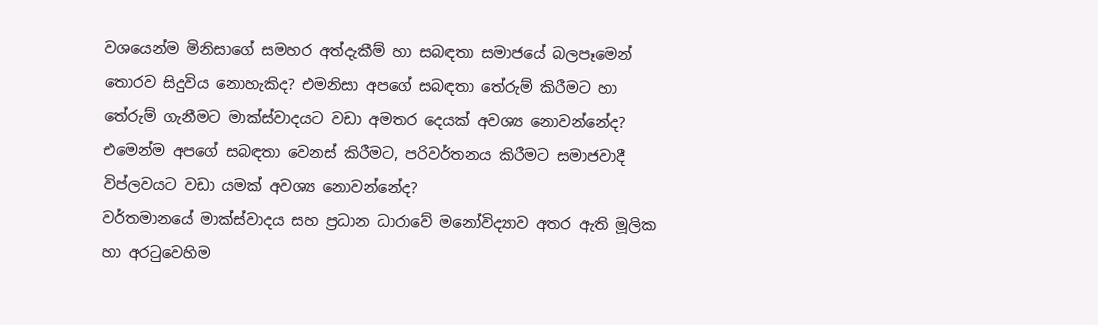වශයෙන්ම මිනිසාගේ සමහර අත්දැකීම් හා සබඳතා සමාජයේ බලපෑමෙන් තොරව සිදුවිය නොහැකිද? එමනිසා අපගේ සබඳතා තේරුම් කිරීමට හා තේරුම් ගැනීමට මාක්ස්වාදයට වඩා අමතර දෙයක් අවශ්‍ය නොවන්නේද? එමෙන්ම අපගේ සබඳතා වෙනස් කිරීමට, පරිවර්තනය කිරීමට සමාජවාදී විප්ලවයට වඩා යමක් අවශ්‍ය නොවන්නේද?
වර්තමානයේ මාක්ස්වාදය සහ ප්‍රධාන ධාරාවේ මනෝවිද්‍යාව අතර ඇති මූලික හා අරටුවෙහිම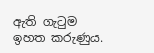ඇති ගැටුම ඉහත කරුණුය.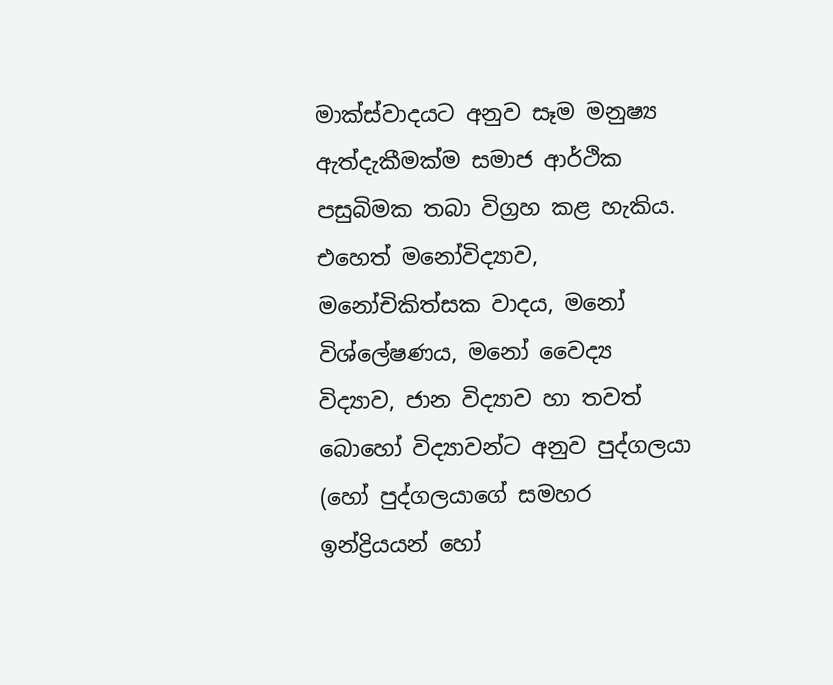මාක්ස්වාදයට අනුව සෑම මනුෂ්‍ය ඇත්දැකීමක්ම සමාජ ආර්ථික පසුබිමක තබා විග්‍රහ කළ හැකිය. එහෙත් මනෝවිද්‍යාව, මනෝචිකිත්සක වාදය, මනෝ විශ්ලේෂණය, මනෝ වෛද්‍ය විද්‍යාව, ජාන විද්‍යාව හා තවත් බොහෝ විද්‍යාවන්ට අනුව පුද්ගලයා (හෝ පුද්ගලයාගේ සමහර ඉන්ද්‍රියයන් හෝ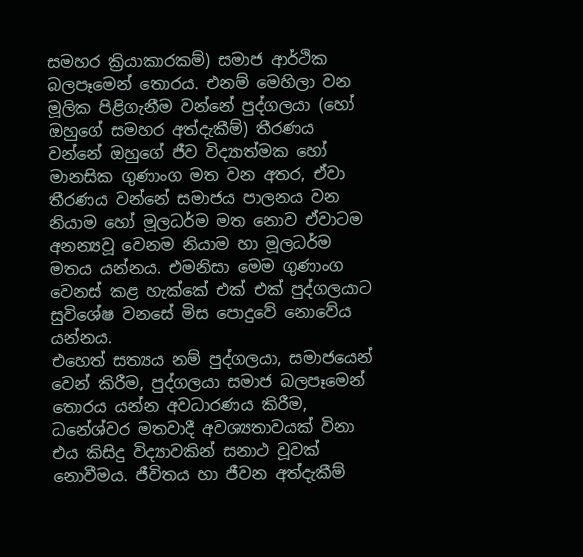සමහර ක්‍රියාකාරකම්) සමාජ ආර්ථික බලපෑමෙන් තොරය. එනම් මෙහිලා වන මූලික පිළිගැනීම වන්නේ පුද්ගලයා (හෝ ඔහුගේ සමහර අත්දැකීම්) තීරණය වන්නේ ඔහුගේ ජීව විද්‍යාත්මක හෝ මානසික ගුණාංග මත වන අතර, ඒවා තීරණය වන්නේ සමාජය පාලනය වන නියාම හෝ මූලධර්ම මත නොව ඒවාටම අනන්‍යවූ වෙනම නියාම හා මූලධර්ම මතය යන්නය. එමනිසා මෙම ගුණාංග වෙනස් කළ හැක්කේ එක් එක් පුද්ගලයාට සුවිශේෂ වනසේ මිස පොදුවේ නොවේය යන්නය.
එහෙත් සත්‍යය නම් පුද්ගලයා, සමාජයෙන් වෙන් කිරීම, පුද්ගලයා සමාජ බලපෑමෙන් තොරය යන්න අවධාරණය කිරීම, ධනේශ්වර මතවාදී අවශ්‍යතාවයක් විනා එය කිසිදු විද්‍යාවකින් සනාථ වූවක් නොවීමය. ජීවිතය හා ජීවන අත්දැකීම්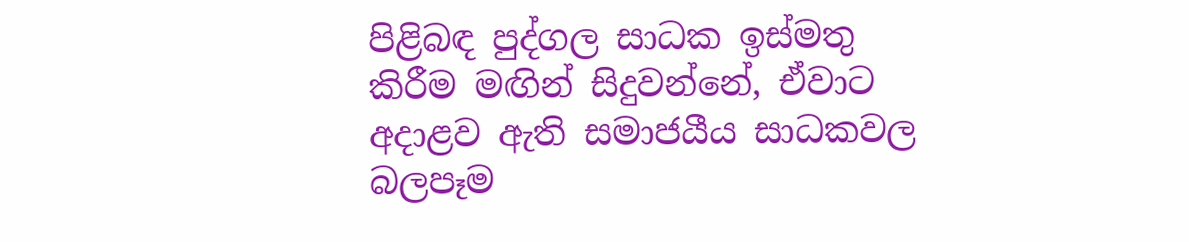පිළිබඳ පුද්ගල සාධක ඉස්මතු කිරීම මඟින් සිදුවන්නේ, ඒවාට අදාළව ඇති සමාජයීය සාධකවල බලපෑම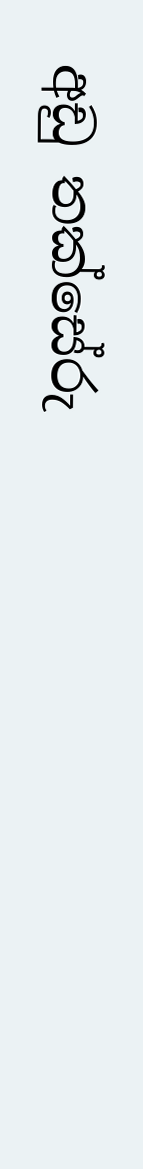අඩු තක්සේරු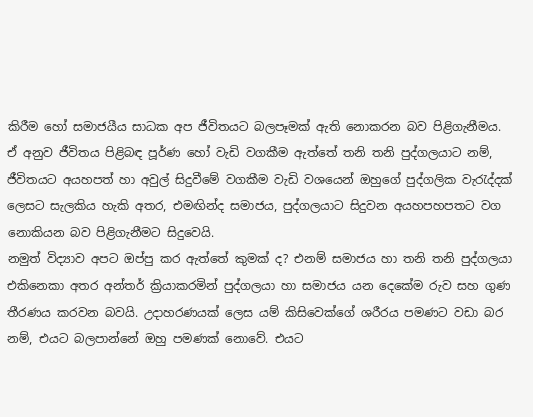කිරීම හෝ සමාජයීය සාධක අප ජීවිතයට බලපෑමක් ඇති නොකරන බව පිළිගැනීමය. ඒ අනුව ජීවිතය පිළිබඳ පූර්ණ හෝ වැඩි වගකීම ඇත්තේ තනි තනි පුද්ගලයාට නම්, ජීවිතයට අයහපත් හා අවුල් සිදුවීමේ වගකීම වැඩි වශයෙන් ඔහුගේ පුද්ගලික වැරැද්දක් ලෙසට සැලකිය හැකි අතර, එමඟින්ද සමාජය, පුද්ගලයාට සිදුවන අයහපහපතට වග නොකියන බව පිළිගැනීමට සිදුවෙයි.
නමුත් විද්‍යාව අපට ඔප්පු කර ඇත්තේ කුමක් ද? එනම් සමාජය හා තනි තනි පුද්ගලයා එකිනෙකා අතර අන්තර් ක්‍රියාකරමින් පුද්ගලයා හා සමාජය යන දෙකේම රුව සහ ගුණ තීරණය කරවන බවයි. උදාහරණයක් ලෙස යම් කිසිවෙක්ගේ ශරීරය පමණට වඩා බර නම්, එයට බලපාන්නේ ඔහු පමණක් නොවේ. එයට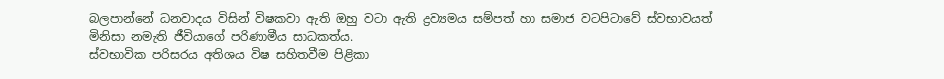බලපාන්නේ ධනවාදය විසින් විෂකවා ඇති ඔහු වටා ඇති ද්‍රව්‍යමය සම්පත් හා සමාජ වටපිටාවේ ස්වභාවයත් මිනිසා නමැති ජීවියාගේ පරිණාමීය සාධකත්ය.
ස්වභාවික පරිසරය අතිශය විෂ සහිතවීම පිළිකා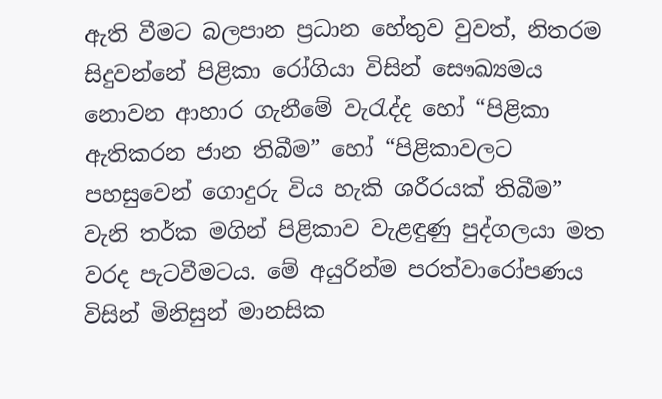ඇති වීමට බලපාන ප්‍රධාන හේතුව වුවත්, නිතරම සිදුවන්නේ පිළිකා රෝගියා විසින් සෞඛ්‍යමය නොවන ආහාර ගැනීමේ වැරැද්ද හෝ “පිළිකා ඇතිකරන ජාන තිබීම” හෝ “පිළිකාවලට පහසුවෙන් ගොදුරු විය හැකි ශරීරයක් තිබීම” වැනි තර්ක මගින් පිළිකාව වැළඳුණු පුද්ගලයා මත වරද පැටවීමටය. මේ අයුරින්ම පරත්වාරෝපණය විසින් මිනිසුන් මානසික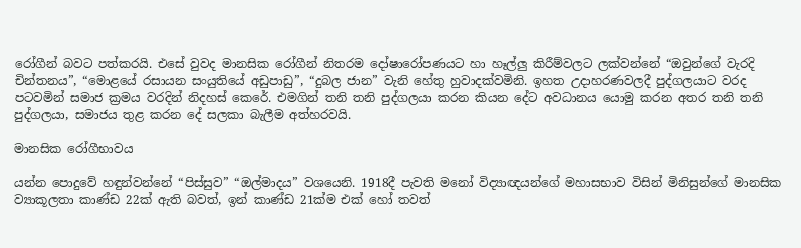රෝගීන් බවට පත්කරයි. එසේ වුවද මානසික රෝගීන් නිතරම දෝෂාරෝපණයට හා හෑල්ලු කිරීම්වලට ලක්වන්නේ “ඔවුන්ගේ වැරදි චින්තනය”, “මොළයේ රසායන සංයුතියේ අඩුපාඩු”, “දුබල ජාන” වැනි හේතු හුවාදක්වමිනි. ඉහත උදාහරණවලදී පුද්ගලයාට වරද පටවමින් සමාජ ක්‍රමය වරදින් නිදහස් කෙරේ. එමගින් තනි තනි පුද්ගලයා කරන කියන දේට අවධානය යොමු කරන අතර තනි තනි පුද්ගලයා, සමාජය තුළ කරන දේ සලකා බැලීම අත්හරවයි.

මානසික රෝගීභාවය

යන්න පොදුවේ හඳුන්වන්නේ “පිස්සුව” “ඔල්මාදය” වශයෙනි. 1918දී පැවති මනෝ විද්‍යාඥයන්ගේ මහාසභාව විසින් මිනිසුන්ගේ මානසික ව්‍යාකූලතා කාණ්ඩ 22ක් ඇති බවත්, ඉන් කාණ්ඩ 21ක්ම එක් හෝ තවත්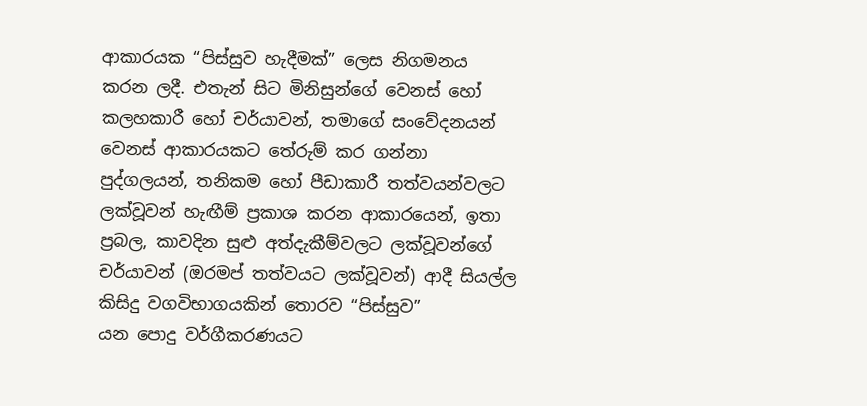ආකාරයක “පිස්සුව හැදීමක්” ලෙස නිගමනය කරන ලදී. එතැන් සිට මිනිසුන්ගේ වෙනස් හෝ කලහකාරී හෝ චර්යාවන්, තමාගේ සංවේදනයන් වෙනස් ආකාරයකට තේරුම් කර ගන්නා පුද්ගලයන්, තනිකම හෝ පීඩාකාරී තත්වයන්වලට ලක්වූවන් හැඟීම් ප්‍රකාශ කරන ආකාරයෙන්, ඉතා ප්‍රබල, කාවදින සුළු අත්දැකීම්වලට ලක්වූවන්ගේ චර්යාවන් (ඔරමප් තත්වයට ලක්වූවන්) ආදී සියල්ල කිසිදු වගවිභාගයකින් තොරව “පිස්සුව”
යන පොදු වර්ගීකරණයට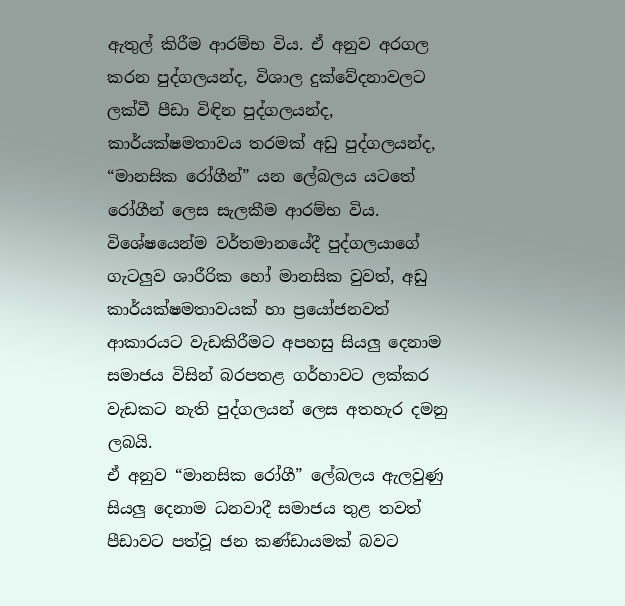ඇතුල් කිරීම ආරම්භ විය. ඒ අනුව අරගල කරන පුද්ගලයන්ද, විශාල දුක්වේදනාවලට ලක්වී පීඩා විඳින පුද්ගලයන්ද, කාර්යක්ෂමතාවය තරමක් අඩු පුද්ගලයන්ද, “මානසික රෝගීන්” යන ලේබලය යටතේ රෝගීන් ලෙස සැලකීම ආරම්භ විය. විශේෂයෙන්ම වර්තමානයේදී පුද්ගලයාගේ ගැටලුව ශාරීරික හෝ මානසික වුවත්, අඩු කාර්යක්ෂමතාවයක් හා ප්‍රයෝජනවත් ආකාරයට වැඩකිරීමට අපහසු සියලු දෙනාම සමාජය විසින් බරපතළ ගර්හාවට ලක්කර වැඩකට නැති පුද්ගලයන් ලෙස අතහැර දමනු ලබයි.
ඒ අනුව “මානසික රෝගී” ලේබලය ඇලවුණු සියලු දෙනාම ධනවාදී සමාජය තුළ තවත් පීඩාවට පත්වූ ජන කණ්ඩායමක් බවට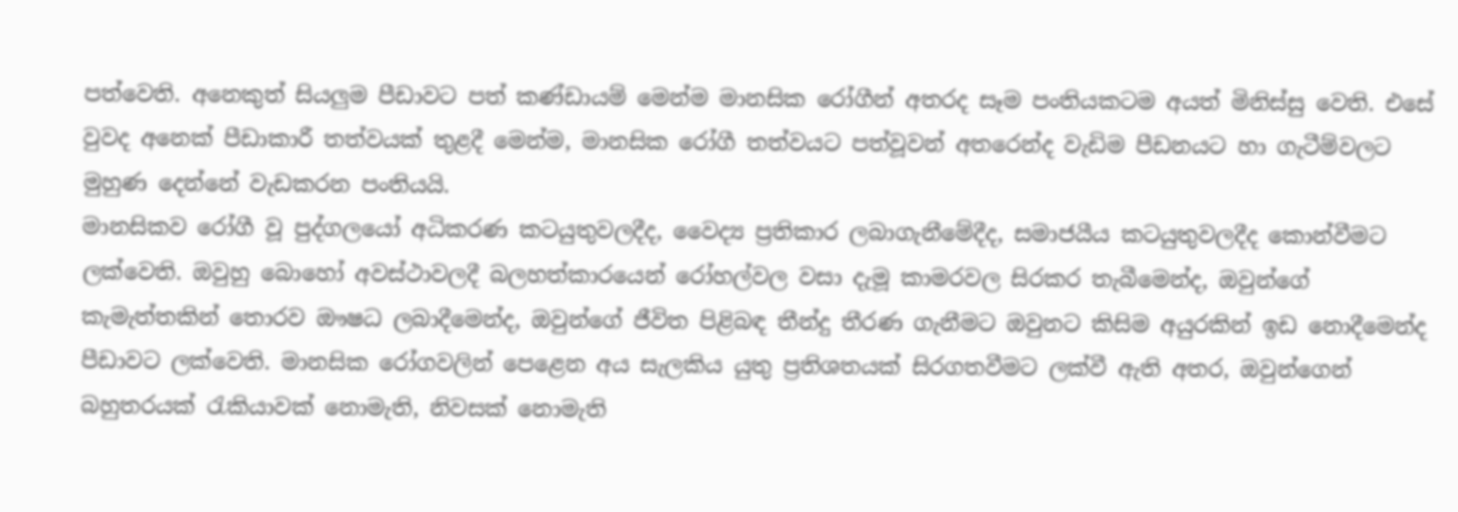පත්වෙති. අනෙකුත් සියලුම පීඩාවට පත් කණ්ඩායම් මෙන්ම මානසික රෝගීන් අතරද සෑම පංතියකටම අයත් මිනිස්සු වෙති. එසේ වුවද අනෙක් පීඩාකාරී තත්වයක් තුළදී මෙන්ම, මානසික රෝගී තත්වයට පත්වූවන් අතරෙන්ද වැඩිම පීඩනයට හා ගැටීම්වලට මුහුණ දෙන්නේ වැඩකරන පංතියයි.
මානසිකව රෝගී වූ පුද්ගලයෝ අධිකරණ කටයුතුවලදීද, වෛද්‍ය ප්‍රතිකාර ලබාගැනීමේදීද, සමාජයීය කටයුතුවලදීද කොන්වීමට ලක්වෙති. ඔවුහු බොහෝ අවස්ථාවලදී බලහත්කාරයෙන් රෝහල්වල වසා දැමූ කාමරවල සිරකර තැබීමෙන්ද, ඔවුන්ගේ කැමැත්තකින් තොරව ඖෂධ ලබාදීමෙන්ද, ඔවුන්ගේ ජීවිත පිළිබඳ තීන්දු තීරණ ගැනීමට ඔවුනට කිසිම අයුරකින් ඉඩ නොදීමෙන්ද පීඩාවට ලක්වෙති. මානසික රෝගවලින් පෙළෙන අය සැලකිය යුතු ප්‍රතිශතයක් සිරගතවීමට ලක්වී ඇති අතර, ඔවුන්ගෙන් බහුතරයක් රැකියාවක් නොමැති, නිවසක් නොමැති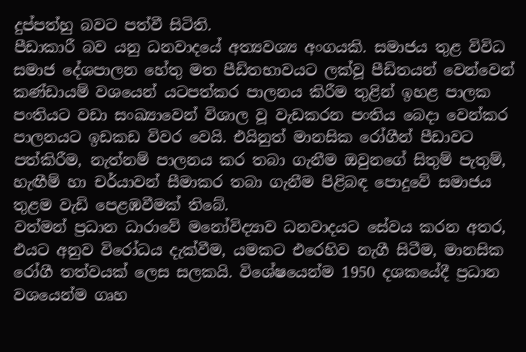දුප්පත්හු බවට පත්වී සිටිති.
පීඩාකාරී බව යනු ධනවාදයේ අත්‍යවශ්‍ය අංගයකි. සමාජය තුළ විවිධ සමාජ දේශපාලන හේතු මත පීඩිතභාවයට ලක්වූ පීඩිතයන් වෙන්වෙන් කණ්ඩායම් වශයෙන් යටපත්කර පාලනය කිරීම තුළින් ඉහළ පාලක පංතියට වඩා සංඛ්‍යාවෙන් විශාල වූ වැඩකරන පංතිය බෙදා වෙන්කර පාලනයට ඉඩකඩ විවර වෙයි. එයිනුත් මානසික රෝගීන් පීඩාවට පත්කිරීම, නැත්නම් පාලනය කර තබා ගැනීම ඔවුනගේ සිතුම් පැතුම්, හැඟීම් හා චර්යාවන් සීමාකර තබා ගැනීම පිළිබඳ පොදුවේ සමාජය තුළම වැඩි පෙළඹවීමක් තිබේ.
වත්මන් ප්‍රධාන ධාරාවේ මනෝවිද්‍යාව ධනවාදයට සේවය කරන අතර, එයට අනුව විරෝධය දැක්වීම, යමකට එරෙහිව නැගී සිටීම, මානසික රෝගී තත්වයක් ලෙස සලකයි. විශේෂයෙන්ම 1950 දශකයේදී ප්‍රධාන වශයෙන්ම ගෘහ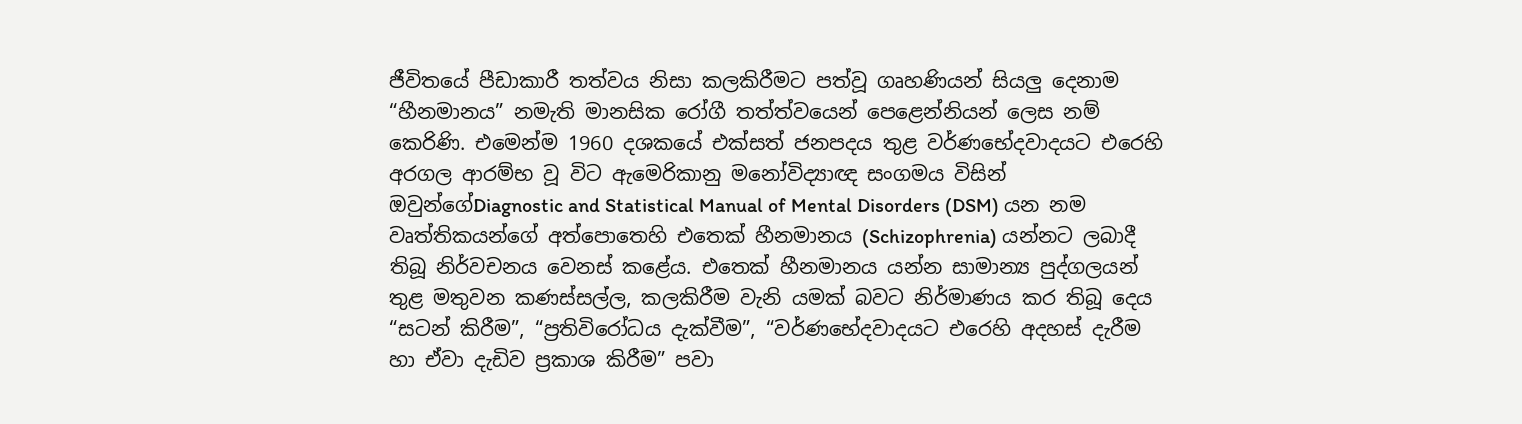ජීවිතයේ පීඩාකාරී තත්වය නිසා කලකිරීමට පත්වූ ගෘහණියන් සියලු දෙනාම “හීනමානය” නමැති මානසික රෝගී තත්ත්වයෙන් පෙළෙන්නියන් ලෙස නම් කෙරිණි. එමෙන්ම 1960 දශකයේ එක්සත් ජනපදය තුළ වර්ණභේදවාදයට එරෙහි අරගල ආරම්භ වූ විට ඇමෙරිකානු මනෝවිද්‍යාඥ සංගමය විසින් ඔවුන්ගේDiagnostic and Statistical Manual of Mental Disorders (DSM) යන නම වෘත්තිකයන්ගේ අත්පොතෙහි එතෙක් හීනමානය (Schizophrenia) යන්නට ලබාදී තිබූ නිර්වචනය වෙනස් කළේය. එතෙක් හීනමානය යන්න සාමාන්‍ය පුද්ගලයන් තුළ මතුවන කණස්සල්ල, කලකිරීම වැනි යමක් බවට නිර්මාණය කර තිබූ දෙය “සටන් කිරීම”, “ප්‍රතිවිරෝධය දැක්වීම”, “වර්ණභේදවාදයට එරෙහි අදහස් දැරීම හා ඒවා දැඩිව ප්‍රකාශ කිරීම” පවා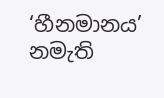‘හීනමානය’ නමැති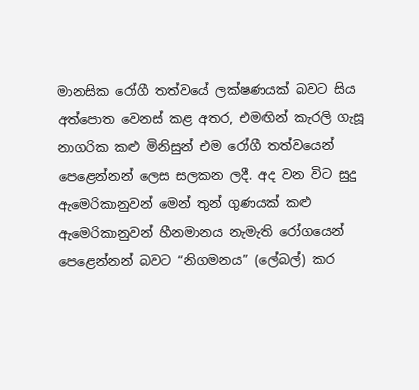මානසික රෝගී තත්වයේ ලක්ෂණයක් බවට සිය අත්පොත වෙනස් කළ අතර, එමඟින් කැරලි ගැසූ නාගරික කළු මිනිසුන් එම රෝගී තත්වයෙන් පෙළෙන්නන් ලෙස සලකන ලදී. අද වන විට සුදු ඇමෙරිකානුවන් මෙන් තුන් ගුණයක් කළු ඇමෙරිකානුවන් හීනමානය නැමැති රෝගයෙන් පෙළෙන්නන් බවට “නිගමනය” (ලේබල්) කර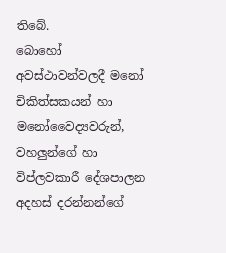තිබේ.
බොහෝ අවස්ථාවන්වලදී මනෝ චිකිත්සකයන් හා මනෝවෛද්‍යවරුන්, වහලුන්ගේ හා විප්ලවකාරී දේශපාලන අදහස් දරන්නන්ගේ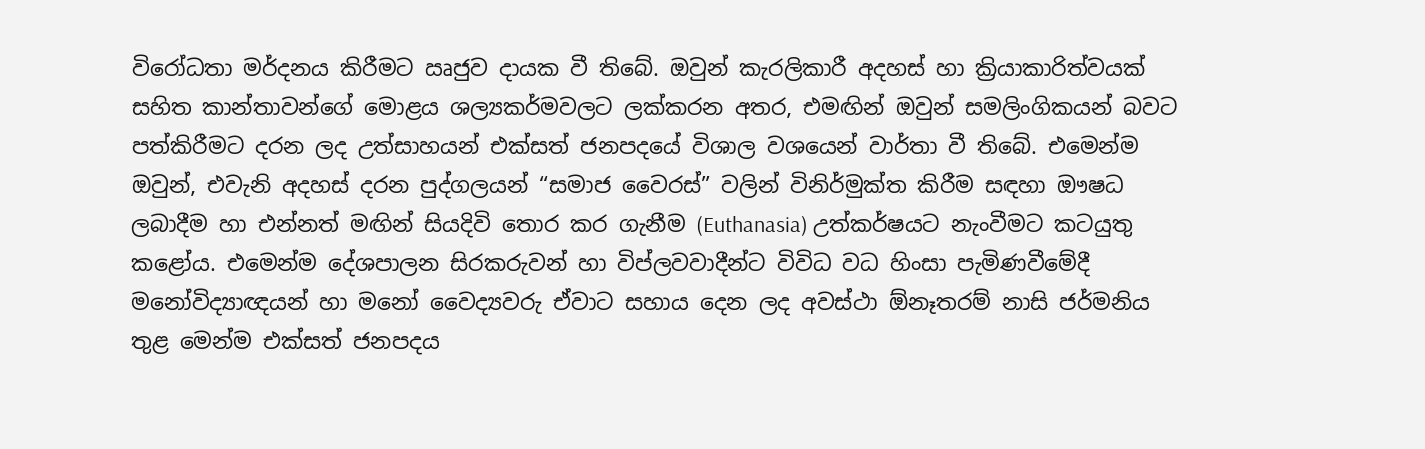විරෝධතා මර්දනය කිරීමට ඍජුව දායක වී තිබේ. ඔවුන් කැරලිකාරී අදහස් හා ක්‍රියාකාරිත්වයක් සහිත කාන්තාවන්ගේ මොළය ශල්‍යකර්මවලට ලක්කරන අතර, එමඟින් ඔවුන් සමලිංගිකයන් බවට පත්කිරීමට දරන ලද උත්සාහයන් එක්සත් ජනපදයේ විශාල වශයෙන් වාර්තා වී තිබේ. එමෙන්ම ඔවුන්, එවැනි අදහස් දරන පුද්ගලයන් “සමාජ වෛරස්” වලින් විනිර්මුක්ත කිරීම සඳහා ඖෂධ ලබාදීම හා එන්නත් මඟින් සියදිවි තොර කර ගැනීම (Euthanasia) උත්කර්ෂයට නැංවීමට කටයුතු කළෝය. එමෙන්ම දේශපාලන සිරකරුවන් හා විප්ලවවාදීන්ට විවිධ වධ හිංසා පැමිණවීමේදී මනෝවිද්‍යාඥයන් හා මනෝ වෛද්‍යවරු ඒවාට සහාය දෙන ලද අවස්ථා ඕනෑතරම් නාසි ජර්මනිය තුළ මෙන්ම එක්සත් ජනපදය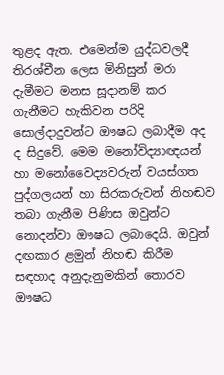තුළද ඇත. එමෙන්ම යුද්ධවලදී තිරශ්චීන ලෙස මිනිසුන් මරා දැමීමට මනස සූදානම් කර ගැනීමට හැකිවන පරිදි සොල්දාදුවන්ට ඖෂධ ලබාදීම අද ද සිදුවේ. මෙම මනෝවිද්‍යාඥයන් හා මනෝවෛද්‍යවරුන් වයස්ගත පුද්ගලයන් හා සිරකරුවන් නිහඬව තබා ගැනීම පිණිස ඔවුන්ට නොදන්වා ඖෂධ ලබාදෙයි. ඔවුන් දඟකාර ළමුන් නිහඬ කිරීම සඳහාද අනුදැනුමකින් තොරව ඖෂධ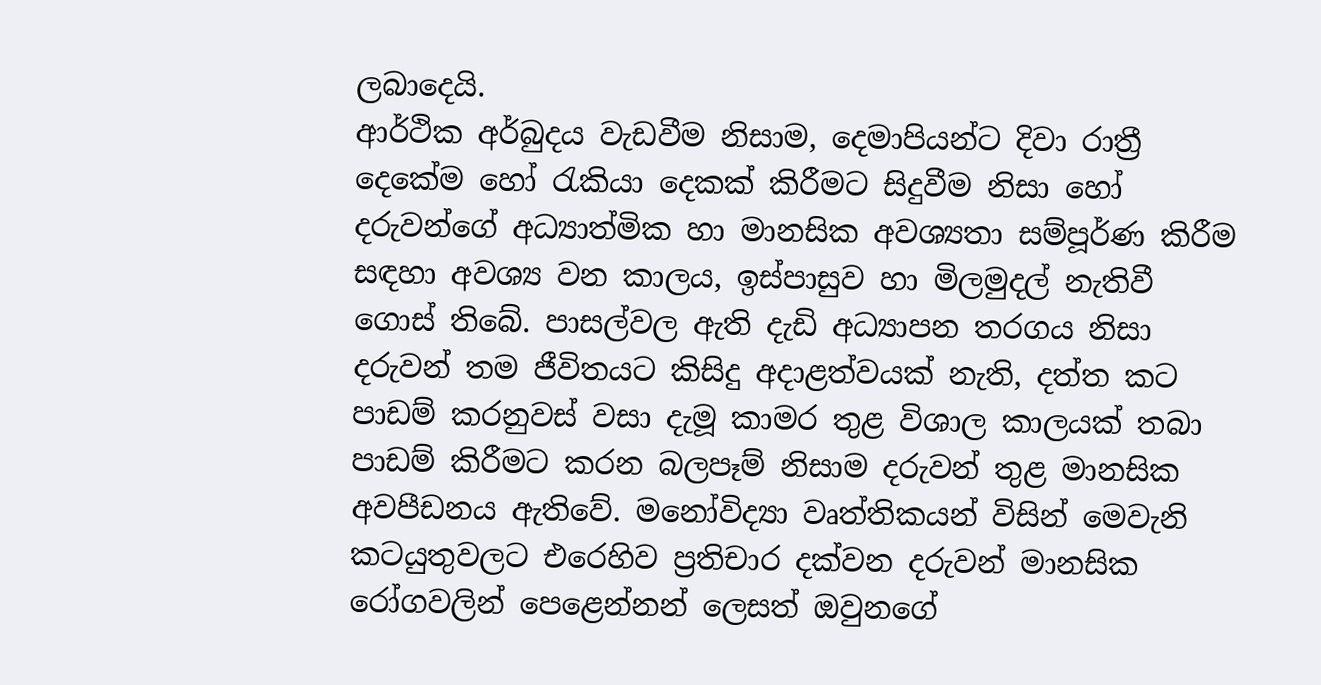ලබාදෙයි.
ආර්ථික අර්බුදය වැඩවීම නිසාම, දෙමාපියන්ට දිවා රාත්‍රී දෙකේම හෝ රැකියා දෙකක් කිරීමට සිදුවීම නිසා හෝ දරුවන්ගේ අධ්‍යාත්මික හා මානසික අවශ්‍යතා සම්පූර්ණ කිරීම සඳහා අවශ්‍ය වන කාලය, ඉස්පාසුව හා මිලමුදල් නැතිවී ගොස් තිබේ. පාසල්වල ඇති දැඩි අධ්‍යාපන තරගය නිසා දරුවන් තම ජීවිතයට කිසිදු අදාළත්වයක් නැති, දත්ත කට පාඩම් කරනුවස් වසා දැමූ කාමර තුළ විශාල කාලයක් තබා පාඩම් කිරීමට කරන බලපෑම් නිසාම දරුවන් තුළ මානසික අවපීඩනය ඇතිවේ. මනෝවිද්‍යා වෘත්තිකයන් විසින් මෙවැනි කටයුතුවලට එරෙහිව ප්‍රතිචාර දක්වන දරුවන් මානසික රෝගවලින් පෙළෙන්නන් ලෙසත් ඔවුනගේ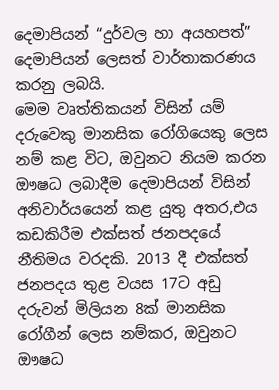දෙමාපියන් “දුර්වල හා අයහපත්” දෙමාපියන් ලෙසත් වාර්තාකරණය කරනු ලබයි.
මෙම වෘත්තිකයන් විසින් යම් දරුවෙකු මානසික රෝගියෙකු ලෙස නම් කළ විට, ඔවුනට නියම කරන ඖෂධ ලබාදීම දෙමාපියන් විසින් අනිවාර්යයෙන් කළ යුතු අතර,එය කඩකිරීම එක්සත් ජනපදයේ නීතිමය වරදකි. 2013 දී එක්සත් ජනපදය තුළ වයස 17ට අඩු දරුවන් මිලියන 8ක් මානසික රෝගීන් ලෙස නම්කර, ඔවුනට ඖෂධ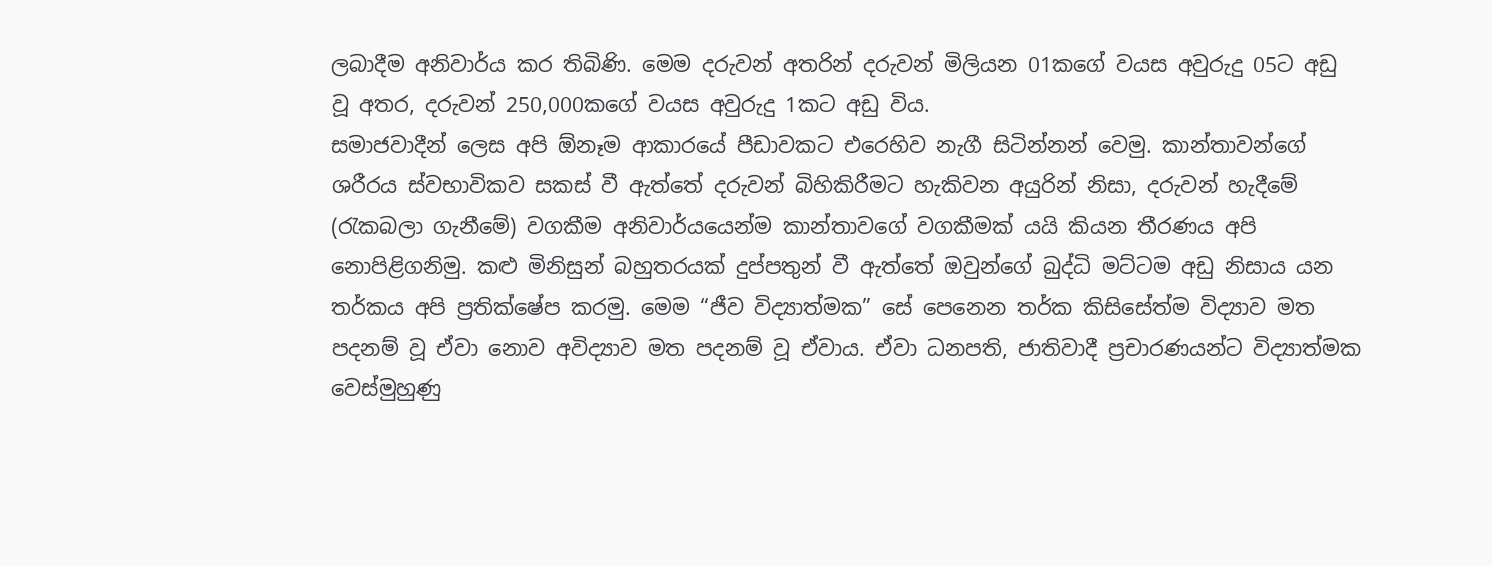ලබාදීම අනිවාර්ය කර තිබිණි. මෙම දරුවන් අතරින් දරුවන් මිලියන 01කගේ වයස අවුරුදු 05ට අඩු වූ අතර, දරුවන් 250,000කගේ වයස අවුරුදු 1කට අඩු විය.
සමාජවාදීන් ලෙස අපි ඕනෑම ආකාරයේ පීඩාවකට එරෙහිව නැගී සිටින්නන් වෙමු. කාන්තාවන්ගේ ශරීරය ස්වභාවිකව සකස් වී ඇත්තේ දරුවන් බිහිකිරීමට හැකිවන අයුරින් නිසා, දරුවන් හැදීමේ (රැකබලා ගැනීමේ) වගකීම අනිවාර්යයෙන්ම කාන්තාවගේ වගකීමක් යයි කියන තීරණය අපි නොපිළිගනිමු. කළු මිනිසුන් බහුතරයක් දුප්පතුන් වී ඇත්තේ ඔවුන්ගේ බුද්ධි මට්ටම අඩු නිසාය යන තර්කය අපි ප්‍රතික්ෂේප කරමු. මෙම “ජීව විද්‍යාත්මක” සේ පෙනෙන තර්ක කිසිසේත්ම විද්‍යාව මත පදනම් වූ ඒවා නොව අවිද්‍යාව මත පදනම් වූ ඒවාය. ඒවා ධනපති, ජාතිවාදී ප්‍රචාරණයන්ට විද්‍යාත්මක වෙස්මුහුණු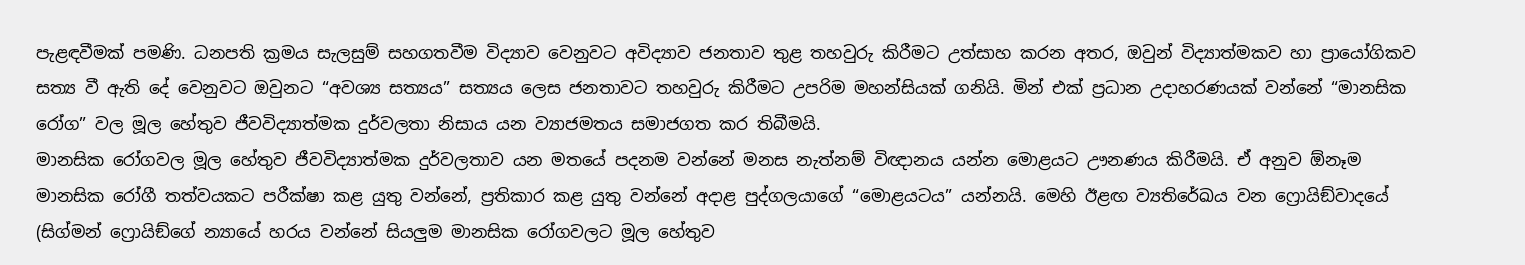පැළඳවීමක් පමණි. ධනපති ක්‍රමය සැලසුම් සහගතවීම විද්‍යාව වෙනුවට අවිද්‍යාව ජනතාව තුළ තහවුරු කිරීමට උත්සාහ කරන අතර, ඔවුන් විද්‍යාත්මකව හා ප්‍රායෝගිකව සත්‍ය වී ඇති දේ වෙනුවට ඔවුනට “අවශ්‍ය සත්‍යය” සත්‍යය ලෙස ජනතාවට තහවුරු කිරීමට උපරිම මහන්සියක් ගනියි. මින් එක් ප්‍රධාන උදාහරණයක් වන්නේ “මානසික රෝග” වල මූල හේතුව ජීවවිද්‍යාත්මක දුර්වලතා නිසාය යන ව්‍යාජමතය සමාජගත කර තිබීමයි.
මානසික රෝගවල මූල හේතුව ජීවවිද්‍යාත්මක දුර්වලතාව යන මතයේ පදනම වන්නේ මනස නැත්නම් විඥානය යන්න මොළයට ඌනණය කිරීමයි. ඒ අනුව ඕනෑම මානසික රෝගී තත්වයකට පරීක්ෂා කළ යුතු වන්නේ, ප්‍රතිකාර කළ යුතු වන්නේ අදාළ පුද්ගලයාගේ “මොළයටය” යන්නයි. මෙහි ඊළඟ ව්‍යතිරේඛය වන ෆ්‍රොයිඞ්වාදයේ (සිග්මන් ෆ්‍රොයිඞ්ගේ න්‍යායේ හරය වන්නේ සියලුම මානසික රෝගවලට මූල හේතුව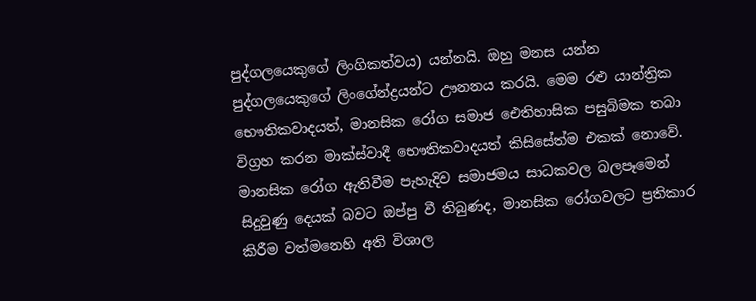පුද්ගලයෙකුගේ ලිංගිකත්වය) යන්නයි. ඔහු මනස යන්න පුද්ගලයෙකුගේ ලිංගේන්ද්‍රයන්ට ඌනනය කරයි. මෙම රළු යාන්ත්‍රික භෞතිකවාදයත්, මානසික රෝග සමාජ ඓතිහාසික පසුබිමක තබා විග්‍රහ කරන මාක්ස්වාදී භෞතිකවාදයත් කිසිසේත්ම එකක් නොවේ.
මානසික රෝග ඇතිවීම පැහැදිව සමාජමය සාධකවල බලපෑමෙන් සිදුවුණු දෙයක් බවට ඔප්පු වී තිබුණද, මානසික රෝගවලට ප්‍රතිකාර කිරීම වත්මනෙහි අති විශාල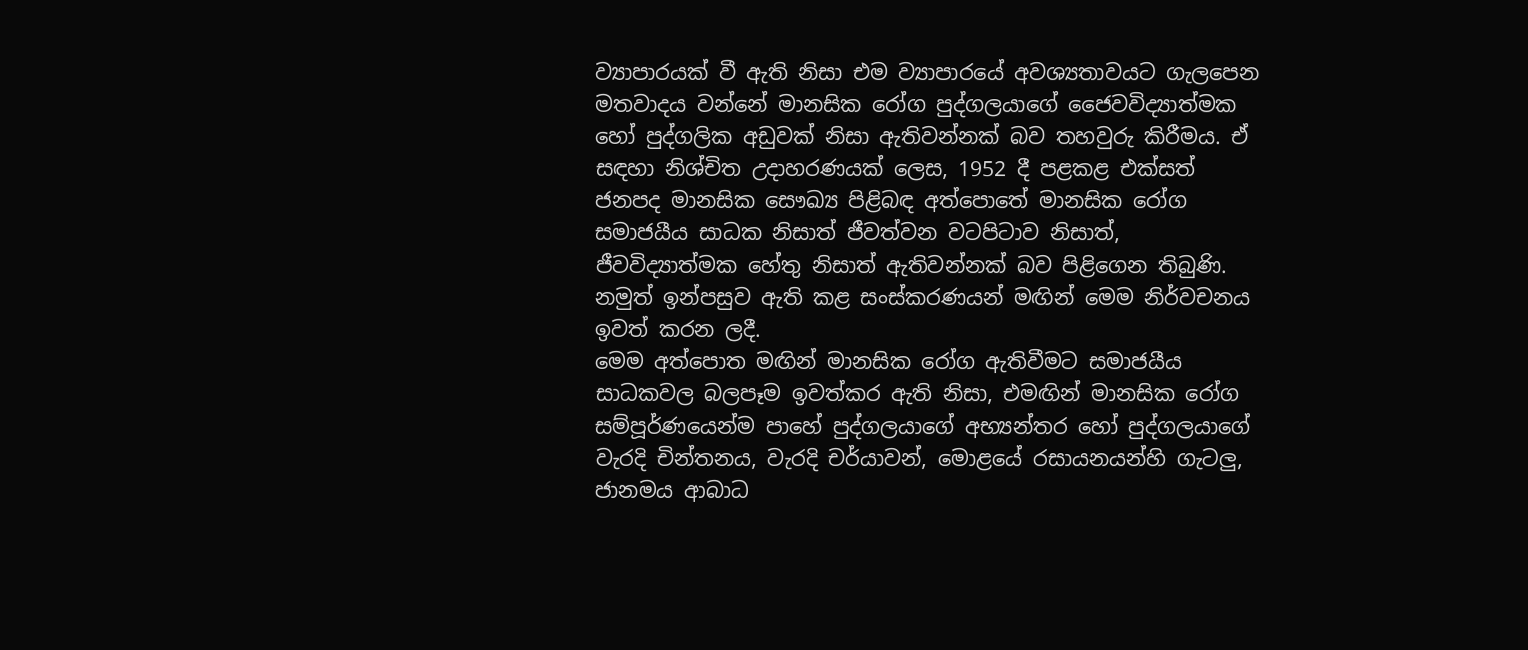ව්‍යාපාරයක් වී ඇති නිසා එම ව්‍යාපාරයේ අවශ්‍යතාවයට ගැලපෙන මතවාදය වන්නේ මානසික රෝග පුද්ගලයාගේ ජෛවවිද්‍යාත්මක හෝ පුද්ගලික අඩුවක් නිසා ඇතිවන්නක් බව තහවුරු කිරීමය. ඒ සඳහා නිශ්චිත උදාහරණයක් ලෙස, 1952 දී පළකළ එක්සත් ජනපද මානසික සෞඛ්‍ය පිළිබඳ අත්පොතේ මානසික රෝග සමාජයීය සාධක නිසාත් ජීවත්වන වටපිටාව නිසාත්, ජීවවිද්‍යාත්මක හේතු නිසාත් ඇතිවන්නක් බව පිළිගෙන තිබුණි. නමුත් ඉන්පසුව ඇති කළ සංස්කරණයන් මඟින් මෙම නිර්වචනය ඉවත් කරන ලදී.
මෙම අත්පොත මඟින් මානසික රෝග ඇතිවීමට සමාජයීය සාධකවල බලපෑම ඉවත්කර ඇති නිසා, එමඟින් මානසික රෝග සම්පූර්ණයෙන්ම පාහේ පුද්ගලයාගේ අභ්‍යන්තර හෝ පුද්ගලයාගේ වැරදි චින්තනය, වැරදි චර්යාවන්, මොළයේ රසායනයන්හි ගැටලු, ජානමය ආබාධ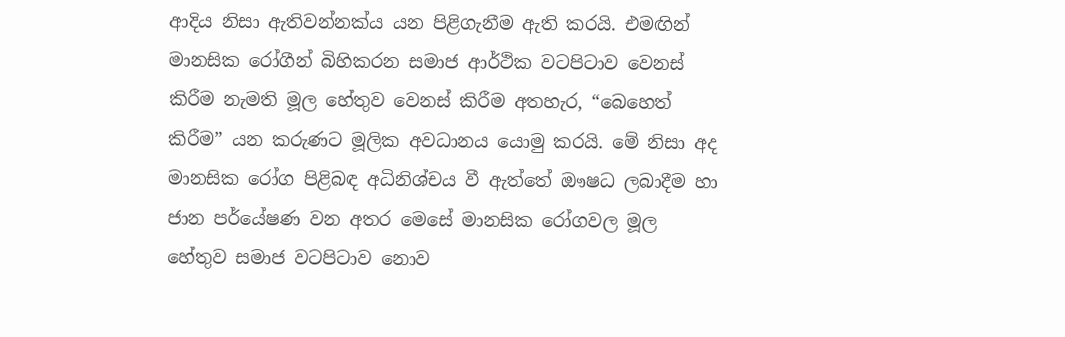ආදිය නිසා ඇතිවන්නක්ය යන පිළිගැනීම ඇති කරයි. එමඟින් මානසික රෝගීන් බිහිකරන සමාජ ආර්ථික වටපිටාව වෙනස් කිරීම නැමති මූල හේතුව වෙනස් කිරීම අතහැර, “බෙහෙත් කිරීම” යන කරුණට මූලික අවධානය යොමු කරයි. මේ නිසා අද මානසික රෝග පිළිබඳ අධිනිශ්චය වී ඇත්තේ ඖෂධ ලබාදීම හා ජාන පර්යේෂණ වන අතර මෙසේ මානසික රෝගවල මූල හේතුව සමාජ වටපිටාව නොව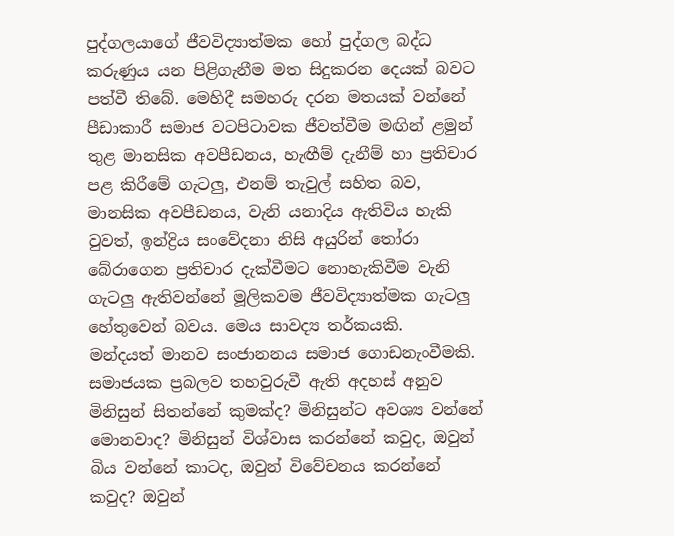පුද්ගලයාගේ ජීවවිද්‍යාත්මක හෝ පුද්ගල බද්ධ කරුණුය යන පිළිගැනීම මත සිදුකරන දෙයක් බවට පත්වී තිබේ. මෙහිදී සමහරු දරන මතයක් වන්නේ පීඩාකාරී සමාජ වටපිටාවක ජීවත්වීම මඟින් ළමුන් තුළ මානසික අවපීඩනය, හැඟීම් දැනීම් හා ප්‍රතිචාර පළ කිරීමේ ගැටලු, එනම් තැවුල් සහිත බව, මානසික අවපීඩනය, වැනි යනාදිය ඇතිවිය හැකි වුවත්, ඉන්ද්‍රිය සංවේදනා නිසි අයුරින් තෝරා බේරාගෙන ප්‍රතිචාර දැක්වීමට නොහැකිවීම වැනි ගැටලු ඇතිවන්නේ මූලිකවම ජීවවිද්‍යාත්මක ගැටලු හේතුවෙන් බවය. මෙය සාවද්‍ය තර්කයකි.
මන්දයත් මානව සංජානනය සමාජ ගොඩනැංවීමකි. සමාජයක ප්‍රබලව තහවුරුවී ඇති අදහස් අනුව මිනිසුන් සිතන්නේ කුමක්ද? මිනිසුන්ට අවශ්‍ය වන්නේ මොනවාද? මිනිසුන් විශ්වාස කරන්නේ කවුද, ඔවුන් බිය වන්නේ කාටද, ඔවුන් විවේචනය කරන්නේ කවුද? ඔවුන්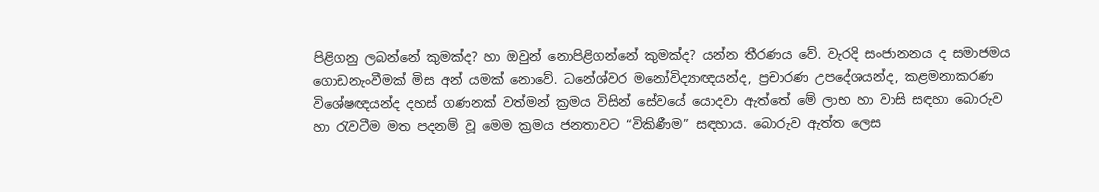පිළිගනු ලබන්නේ කුමක්ද? හා ඔවුන් නොපිළිගන්නේ කුමක්ද? යන්න තීරණය වේ. වැරදි සංජානනය ද සමාජමය ගොඩනැංවීමක් මිස අන් යමක් නොවේ. ධනේශ්වර මනෝවිද්‍යාඥයන්ද, ප්‍රචාරණ උපදේශයන්ද, කළමනාකරණ විශේෂඥයන්ද දහස් ගණනක් වත්මන් ක්‍රමය විසින් සේවයේ යොදවා ඇත්තේ මේ ලාභ හා වාසි සඳහා බොරුව හා රැවටීම මත පදනම් වූ මෙම ක්‍රමය ජනතාවට “විකිණීම” සඳහාය. බොරුව ඇත්ත ලෙස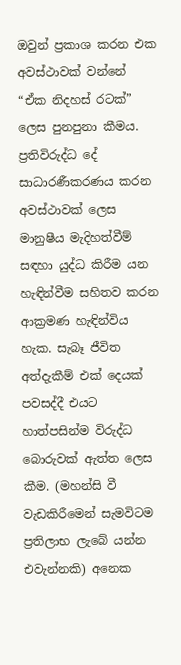ඔවුන් ප්‍රකාශ කරන එක අවස්ථාවක් වන්නේ “ඒක නිදහස් රටක්” ලෙස පුනපුනා කීමය. ප්‍රතිවිරුද්ධ දේ සාධාරණීකරණය කරන අවස්ථාවක් ලෙස මානුෂීය මැදිහත්වීම් සඳහා යුද්ධ කිරීම යන හැඳින්වීම සහිතව කරන ආක්‍රමණ හැඳින්විය හැක. සැබෑ ජීවිත අත්දැකීම් එක් දෙයක් පවසද්දී එයට හාත්පසින්ම විරුද්ධ බොරුවක් ඇත්ත ලෙස කීම. (මහන්සි වී වැඩකිරීමෙන් සැමවිටම ප්‍රතිලාභ ලැබේ යන්න එවැන්නකි) අනෙක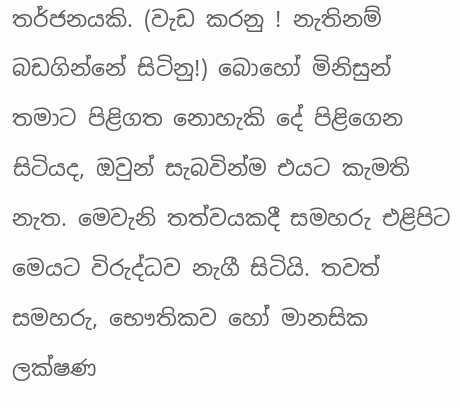තර්ජනයකි. (වැඩ කරනු ! නැතිනම් බඩගින්නේ සිටිනු!) බොහෝ මිනිසුන් තමාට පිළිගත නොහැකි දේ පිළිගෙන සිටියද, ඔවුන් සැබවින්ම එයට කැමති නැත. මෙවැනි තත්වයකදී සමහරු එළිපිට මෙයට විරුද්ධව නැගී සිටියි. තවත් සමහරු, භෞතිකව හෝ මානසික ලක්ෂණ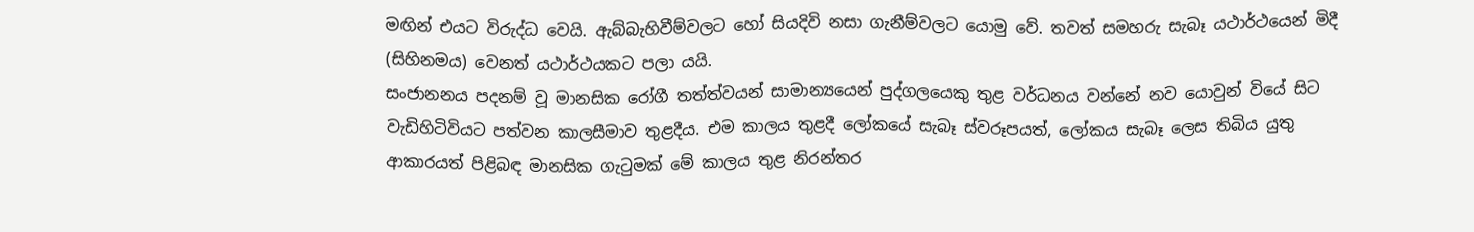මඟින් එයට විරුද්ධ වෙයි. ඇබ්බැහිවීම්වලට හෝ සියදිවි නසා ගැනීම්වලට යොමු වේ. තවත් සමහරු සැබෑ යථාර්ථයෙන් මිදී (සිහිනමය) වෙනත් යථාර්ථයකට පලා යයි.
සංජානනය පදනම් වූ මානසික රෝගී තත්ත්වයන් සාමාන්‍යයෙන් පුද්ගලයෙකු තුළ වර්ධනය වන්නේ නව යොවුන් වියේ සිට වැඩිහිටිවියට පත්වන කාලසීමාව තුළදීය. එම කාලය තුළදී ලෝකයේ සැබෑ ස්වරූපයත්, ලෝකය සැබෑ ලෙස තිබිය යුතු ආකාරයත් පිළිබඳ මානසික ගැටුමක් මේ කාලය තුළ නිරන්තර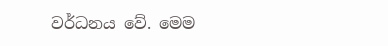වර්ධනය වේ. මෙම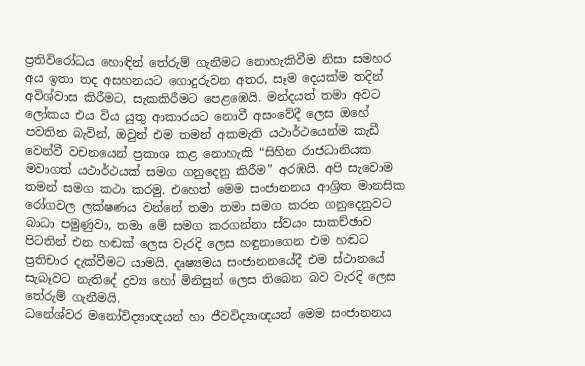ප්‍රතිවිරෝධය හොඳින් තේරුම් ගැනීමට නොහැකිවීම නිසා සමහර අය ඉතා තද අසහනයට ගොදුරුවන අතර, සෑම දෙයක්ම තදින් අවිශ්වාස කිරීමට, සැකකිරීමට පෙළඹෙයි. මන්දයත් තමා අවට ලෝකය එය විය යුතු ආකාරයට නොවී අසංවේදී ලෙස ඔහේ පවතින බැවින්, ඔවුන් එම තමන් අකමැති යථාර්ථයෙන්ම කැඩී වෙන්වී වචනයෙන් ප්‍රකාශ කළ නොහැකි “සිහින රාජධානියක මවාගත් යථාර්ථයක් සමග ගනුදෙනු කිරීම” අරඹයි. අපි සැවොම තමන් සමග කථා කරමු. එහෙත් මෙම සංජානනය ආශ්‍රිත මානසික රෝගවල ලක්ෂණය වන්නේ තමා තමා සමග කරන ගනුදෙනුවට බාධා පමුණුවා, තමා මේ සමග කරගන්නා ස්වයං සාකච්ඡාව පිටතින් එන හඬක් ලෙස වැරදි ලෙස හඳුනාගෙන එම හඬට ප්‍රතිචාර දැක්වීමට යාමයි. දෘෂ්‍යමය සංජානනයේදී එම ස්ථානයේ සැබෑවට නැතිදේ ද්‍රව්‍ය හෝ මිනිසුන් ලෙස තිබෙන බව වැරදි ලෙස තේරුම් ගැනීමයි.
ධනේශ්වර මනෝවිද්‍යාඥයන් හා ජීවවිද්‍යාඥයන් මෙම සංජානනය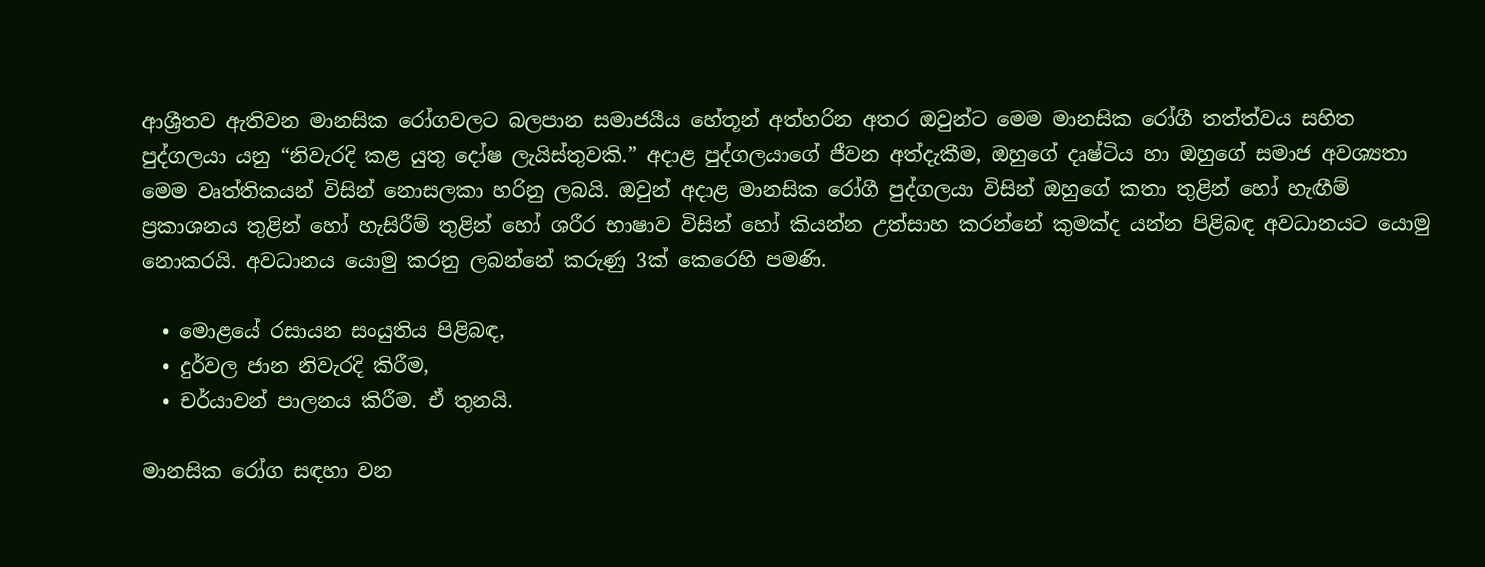ආශ්‍රීතව ඇතිවන මානසික රෝගවලට බලපාන සමාජයීය හේතූන් අත්හරින අතර ඔවුන්ට මෙම මානසික රෝගී තත්ත්වය සහිත පුද්ගලයා යනු “නිවැරදි කළ යුතු දෝෂ ලැයිස්තුවකි.” අදාළ පුද්ගලයාගේ ජීවන අත්දැකීම, ඔහුගේ දෘෂ්ටිය හා ඔහුගේ සමාජ අවශ්‍යතා මෙම වෘත්තිකයන් විසින් නොසලකා හරිනු ලබයි. ඔවුන් අදාළ මානසික රෝගී පුද්ගලයා විසින් ඔහුගේ කතා තුළින් හෝ හැඟීම් ප්‍රකාශනය තුළින් හෝ හැසිරීම් තුළින් හෝ ශරීර භාෂාව විසින් හෝ කියන්න උත්සාහ කරන්නේ කුමක්ද යන්න පිළිබඳ අවධානයට යොමු නොකරයි. අවධානය යොමු කරනු ලබන්නේ කරුණු 3ක් කෙරෙහි පමණි.

  • මොළයේ රසායන සංයුතිය පිළිබඳ,
  • දුර්වල ජාන නිවැරදි කිරීම,
  • චර්යාවන් පාලනය කිරීම. ඒ තුනයි.

මානසික රෝග සඳහා වන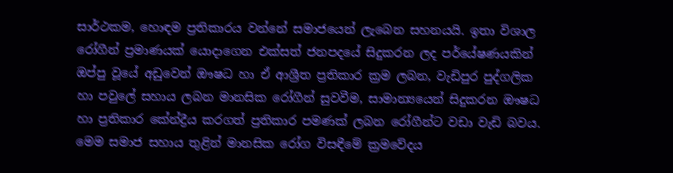සාර්ථකම, හොඳම ප්‍රතිකාරය වන්නේ සමාජයෙන් ලැබෙන සහනයයි. ඉතා විශාල රෝගීන් ප්‍රමාණයක් යොදාගෙන එක්සත් ජනපදයේ සිදුකරන ලද පර්යේෂණයකින් ඔප්පු වූයේ අඩුවෙන් ඖෂධ හා ඒ ආශ්‍රීත ප්‍රතිකාර ක්‍රම ලබන, වැඩිපුර පුද්ගලික හා පවුලේ සහාය ලබන මානසික රෝගීන් සුවවීම, සාමාන්‍යයෙන් සිදුකරන ඖෂධ හා ප්‍රතිකාර කේන්ද්‍රීය කරගත් ප්‍රතිකාර පමණක් ලබන රෝගීන්ට වඩා වැඩි බවය. මෙම සමාජ සහාය තුළින් මානසික රෝග විසඳීමේ ක්‍රමවේදය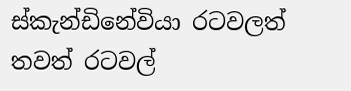ස්කැන්ඩිනේවියා රටවලත් තවත් රටවල්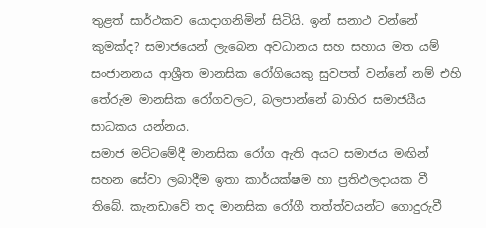තුළත් සාර්ථකව යොදාගනිමින් සිටියි. ඉන් සනාථ වන්නේ කුමක්ද? සමාජයෙන් ලැබෙන අවධානය සහ සහාය මත යම් සංජානනය ආශ්‍රීත මානසික රෝගියෙකු සුවපත් වන්නේ නම් එහි තේරුම මානසික රෝගවලට, බලපාන්නේ බාහිර සමාජයීය සාධකය යන්නය.
සමාජ මට්ටමේදී මානසික රෝග ඇති අයට සමාජය මඟින් සහන සේවා ලබාදීම ඉතා කාර්යක්ෂම හා ප්‍රතිඵලදායක වී තිබේ. කැනඩාවේ තද මානසික රෝගී තත්ත්වයන්ට ගොදුරුවී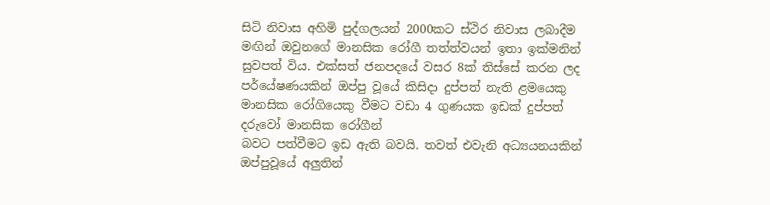සිටි නිවාස අහිමි පුද්ගලයන් 2000කට ස්ථිර නිවාස ලබාදීම මඟින් ඔවුනගේ මානසික රෝගී තත්ත්වයන් ඉතා ඉක්මනින් සුවපත් විය. එක්සත් ජනපදයේ වසර 8ක් තිස්සේ කරන ලද පර්යේෂණයකින් ඔප්පු වූයේ කිසිදා දුප්පත් නැති ළමයෙකු මානසික රෝගියෙකු වීමට වඩා 4 ගුණයක ඉඩක් දුප්පත් දරුවෝ මානසික රෝගීන්
බවට පත්වීමට ඉඩ ඇති බවයි. තවත් එවැනි අධ්‍යයනයකින් ඔප්පුවූයේ අලුතින්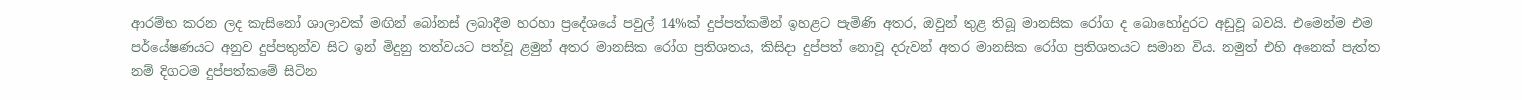ආරම්භ කරන ලද කැසිනෝ ශාලාවක් මඟින් බෝනස් ලබාදීම හරහා ප්‍රදේශයේ පවුල් 14%ක් දුප්පත්කමින් ඉහළට පැමිණි අතර, ඔවුන් තුළ තිබූ මානසික රෝග ද බොහෝදුරට අඩුවූ බවයි. එමෙන්ම එම පර්යේෂණයට අනුව දුප්පතුන්ව සිට ඉන් මිදුනු තත්වයට පත්වූ ළමුන් අතර මානසික රෝග ප්‍රතිශතය, කිසිදා දුප්පත් නොවූ දරුවන් අතර මානසික රෝග ප්‍රතිශතයට සමාන විය. නමුත් එහි අනෙක් පැත්ත නම් දිගටම දුප්පත්කමේ සිටින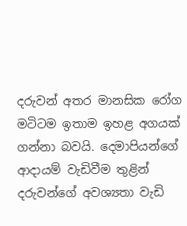දරුවන් අතර මානසික රෝග මටිටම ඉතාම ඉහළ අගයක් ගන්නා බවයි. දෙමාපියන්ගේ ආදායම් වැඩිවීම තුළින් දරුවන්ගේ අවශ්‍යතා වැඩි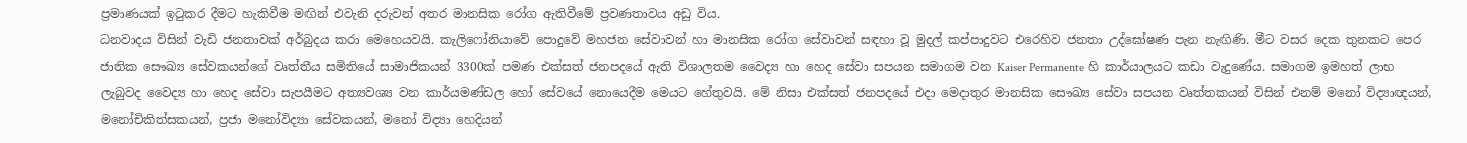ප්‍රමාණයක් ඉටුකර දීමට හැකිවීම මඟින් එවැනි දරුවන් අතර මානසික රෝග ඇතිවීමේ ප්‍රවණතාවය අඩු විය.
ධනවාදය විසින් වැඩි ජනතාවක් අර්බුදය කරා මෙහෙයවයි. කැලිෆෝනියාවේ පොදුවේ මහජන සේවාවන් හා මානසික රෝග සේවාවන් සඳහා වූ මුදල් කප්පාදුවට එරෙහිව ජනතා උද්ඝෝෂණ පැන නැඟිණි. මීට වසර දෙක තුනකට පෙර ජාතික සෞඛ්‍ය සේවකයන්ගේ වෘත්තීය සමිතියේ සාමාජිකයන් 3300ක් පමණ එක්සත් ජනපදයේ ඇති විශාලතම වෛද්‍ය හා හෙද සේවා සපයන සමාගම වන Kaiser Permanente හි කාර්යාලයට කඩා වැදුණේය. සමාගම ඉමහත් ලාභ ලැබුවද වෛද්‍ය හා හෙද සේවා සැපයීමට අත්‍යවශ්‍ය වන කාර්යමණ්ඩල හෝ සේවයේ නොයෙදීම මෙයට හේතුවයි. මේ නිසා එක්සත් ජනපදයේ එදා මෙදාතුර මානසික සෞඛ්‍ය සේවා සපයන වෘත්තකයන් විසින් එනම් මනෝ විද්‍යාඥයන්, මනෝචිකිත්සකයන්, ප්‍රජා මනෝවිද්‍යා සේවකයන්, මනෝ විද්‍යා හෙදියන්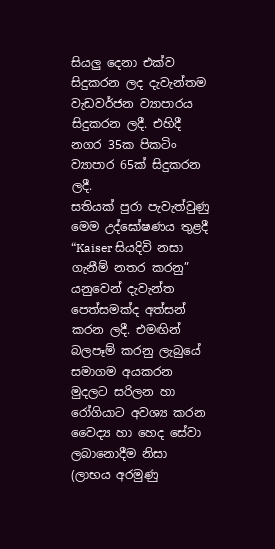සියලු දෙනා එක්ව සිදුකරන ලද දැවැන්තම වැඩවර්ජන ව්‍යාපාරය සිදුකරන ලදී. එහිදී නගර 35ක පිකටිං ව්‍යාපාර 65ක් සිදුකරන ලදී.
සතියක් පුරා පැවැත්වුණු මෙම උද්ඝෝෂණය තුළදී “Kaiser සියදිවි නසා ගැනීම් නතර කරනු” යනුවෙන් දැවැන්ත පෙත්සමක්ද අත්සන් කරන ලදී. එමඟින් බලපෑම් කරනු ලැබුයේ සමාගම අයකරන මුදලට සරිලන හා රෝගියාට අවශ්‍ය කරන වෛද්‍ය හා හෙද සේවා ලබානොදීම නිසා (ලාභය අරමුණු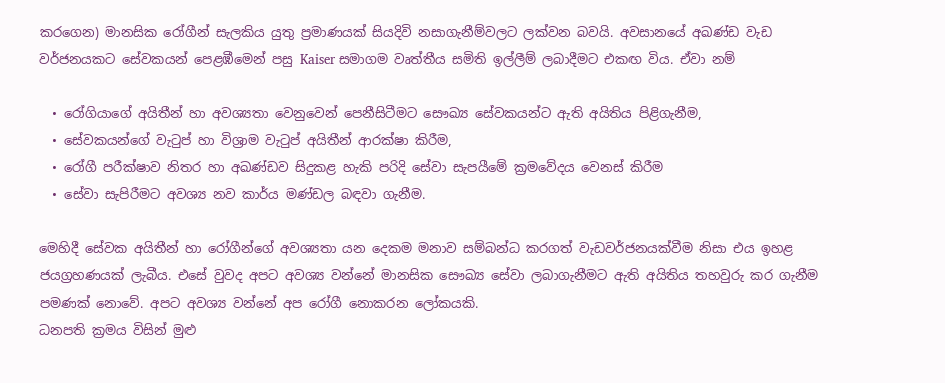කරගෙන) මානසික රෝගීන් සැලකිය යුතු ප්‍රමාණයක් සියදිවි නසාගැනීම්වලට ලක්වන බවයි. අවසානයේ අඛණ්ඩ වැඩ වර්ජනයකට සේවකයන් පෙළඹීමෙන් පසු Kaiser සමාගම වෘත්තීය සමිති ඉල්ලීම් ලබාදීමට එකඟ විය. ඒවා නම්

  • රෝගියාගේ අයිතීන් හා අවශ්‍යතා වෙනුවෙන් පෙනීසිටීමට සෞඛ්‍ය සේවකයන්ට ඇති අයිතිය පිළිගැනීම,
  • සේවකයන්ගේ වැටුප් හා විශ්‍රාම වැටුප් අයිතීන් ආරක්ෂා කිරීම,
  • රෝගී පරීක්ෂාව නිතර හා අඛණ්ඩව සිදුකළ හැකි පරිදි සේවා සැපයීමේ ක්‍රමවේදය වෙනස් කිරීම
  • සේවා සැපිරීමට අවශ්‍ය නව කාර්ය මණ්ඩල බඳවා ගැනීම.

මෙහිදී සේවක අයිතීන් හා රෝගීන්ගේ අවශ්‍යතා යන දෙකම මනාව සම්බන්ධ කරගත් වැඩවර්ජනයක්වීම නිසා එය ඉහළ ජයග්‍රහණයක් ලැබීය. එසේ වුවද අපට අවශ්‍ය වන්නේ මානසික සෞඛ්‍ය සේවා ලබාගැනීමට ඇති අයිතිය තහවුරු කර ගැනීම පමණක් නොවේ. අපට අවශ්‍ය වන්නේ අප රෝගී නොකරන ලෝකයකි.
ධනපති ක්‍රමය විසින් මුළු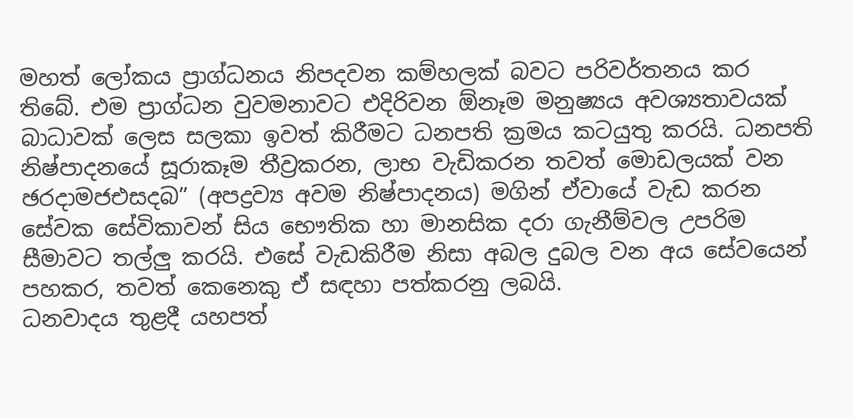මහත් ලෝකය ප්‍රාග්ධනය නිපදවන කම්හලක් බවට පරිවර්තනය කර තිබේ. එම ප්‍රාග්ධන වුවමනාවට එදිරිවන ඕනෑම මනුෂ්‍යය අවශ්‍යතාවයක් බාධාවක් ලෙස සලකා ඉවත් කිරීමට ධනපති ක්‍රමය කටයුතු කරයි. ධනපති නිෂ්පාදනයේ සූරාකෑම තීව්‍රකරන, ලාභ වැඩිකරන තවත් මොඩලයක් වන ඡරදාමජඑසදබ” (අපද්‍රව්‍ය අවම නිෂ්පාදනය) මගින් ඒවායේ වැඩ කරන සේවක සේවිකාවන් සිය භෞතික හා මානසික දරා ගැනීම්වල උපරිම සීමාවට තල්ලු කරයි. එසේ වැඩකිරීම නිසා අබල දුබල වන අය සේවයෙන් පහකර, තවත් කෙනෙකු ඒ සඳහා පත්කරනු ලබයි.
ධනවාදය තුළදී යහපත්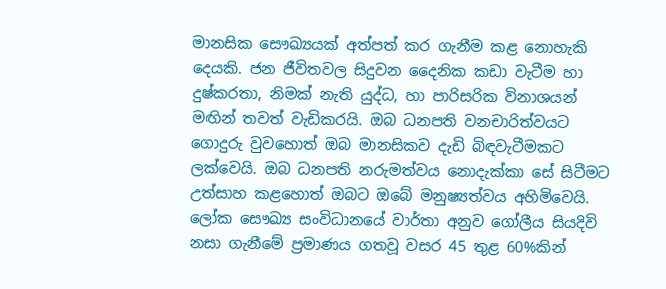මානසික සෞඛ්‍යයක් අත්පත් කර ගැනීම කළ නොහැකි දෙයකි. ජන ජීවිතවල සිදුවන දෛනික කඩා වැටීම හා දුෂ්කරතා, නිමක් නැති යුද්ධ, හා පාරිසරික විනාශයන් මඟින් තවත් වැඩිකරයි. ඔබ ධනපති වනචාරිත්වයට ගොදුරු වුවහොත් ඔබ මානසිකව දැඩි බිඳවැටීමකට ලක්වෙයි. ඔබ ධනපති නරුමත්වය නොදැක්කා සේ සිටීමට උත්සාහ කළහොත් ඔබට ඔබේ මනුෂ්‍යත්වය අහිමිවෙයි.
ලෝක සෞඛ්‍ය සංවිධානයේ වාර්තා අනුව ගෝලීය සියදිවි නසා ගැනීමේ ප්‍රමාණය ගතවූ වසර 45 තුළ 60%කින්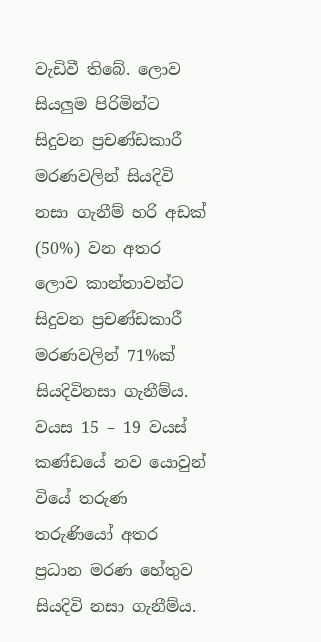වැඩිවී තිබේ. ලොව සියලුම පිරිමින්ට සිදුවන ප්‍රචණ්ඩකාරී මරණවලින් සියදිවි නසා ගැනීම් හරි අඩක් (50%) වන අතර ලොව කාන්තාවන්ට සිදුවන ප්‍රචණ්ඩකාරී මරණවලින් 71%ක් සියදිවිනසා ගැනීම්ය. වයස 15 – 19 වයස් කණ්ඩයේ නව යොවුන් වියේ තරුණ තරුණියෝ අතර ප්‍රධාන මරණ හේතුව සියදිවි නසා ගැනීම්ය.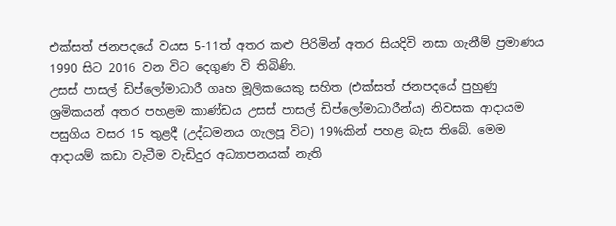එක්සත් ජනපදයේ වයස 5-11ත් අතර කළු පිරිමින් අතර සියදිවි නසා ගැනීම් ප්‍රමාණය 1990 සිට 2016 වන විට දෙගුණ වි තිබිණි.
උසස් පාසල් ඩිප්ලෝමාධාරී ගෘහ මූලිකයෙකු සහිත (එක්සත් ජනපදයේ පුහුණු ශ්‍රමිකයන් අතර පහළම කාණ්ඩය උසස් පාසල් ඩිප්ලෝමාධාරීන්ය) නිවසක ආදායම පසුගිය වසර 15 තුළදී (උද්ධමනය ගැලපූ විට) 19%කින් පහළ බැස තිබේ. මෙම ආදායම් කඩා වැටීම වැඩිදුර අධ්‍යාපනයක් නැති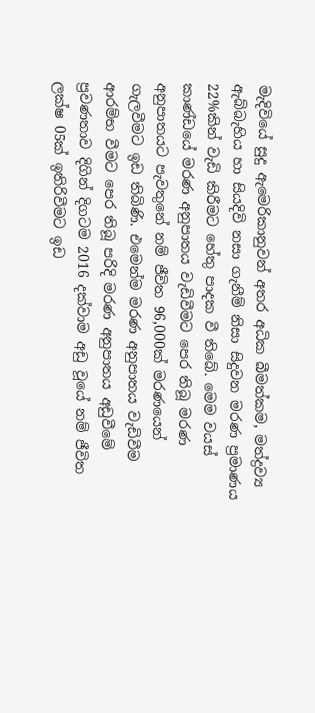මැදිවියේ සුදු ඇමෙරිකානුවන් අතර අධික බීමත්කම, මත්ද්‍රව්‍ය ඇබ්බැහිය හා සියදිවි නසා ගැනීම් නිසා සිදුවන මරණ ප්‍රමාණය 22%කින් වැඩි කිරීමට හේතු පාදක වී තිබේ. මෙම වයස් කාණ්ඩයේ මරණ අනුපාතය වැඩිවීමට පෙර තිබූ මරණ අනුපාතයට පැවතුනේ නම් ජීවිත 96,000ක් මරණයෙන් ගැලවීමට ඉඩ තිබිණි. එමෙන්ම මරණ අනුපාතය වැඩිවීම ආරම්භ වීමට පෙර තිබූ පරිදි මරණ අනුපාතය අඩුවීමේ ප්‍රවණතාව දිගින් දිගටම 2016 දක්වාම අඩු වූයේ නම් ජීවිත ලක්ෂ 05ක් ඉතිරිවීමට ඉඩ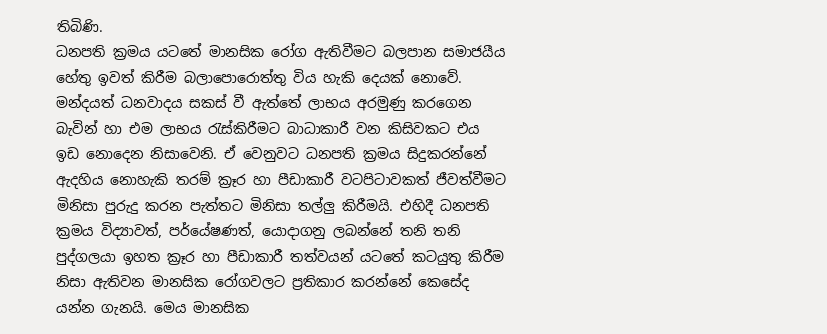තිබිණි.
ධනපති ක්‍රමය යටතේ මානසික රෝග ඇතිවීමට බලපාන සමාජයීය හේතු ඉවත් කිරීම බලාපොරොත්තු විය හැකි දෙයක් නොවේ. මන්දයත් ධනවාදය සකස් වී ඇත්තේ ලාභය අරමුණු කරගෙන බැවින් හා එම ලාභය රැස්කිරීමට බාධාකාරී වන කිසිවකට එය ඉඩ නොදෙන නිසාවෙනි. ඒ වෙනුවට ධනපති ක්‍රමය සිදුකරන්නේ ඇදහිය නොහැකි තරම් ක්‍රෑර හා පීඩාකාරී වටපිටාවකත් ජීවත්වීමට මිනිසා පුරුදු කරන පැත්තට මිනිසා තල්ලු කිරීමයි. එහිදී ධනපති ක්‍රමය විද්‍යාවත්, පර්යේෂණත්, යොදාගනු ලබන්නේ තනි තනි පුද්ගලයා ඉහත ක්‍රෑර හා පීඩාකාරී තත්වයන් යටතේ කටයුතු කිරීම නිසා ඇතිවන මානසික රෝගවලට ප්‍රතිකාර කරන්නේ කෙසේද යන්න ගැනයි. මෙය මානසික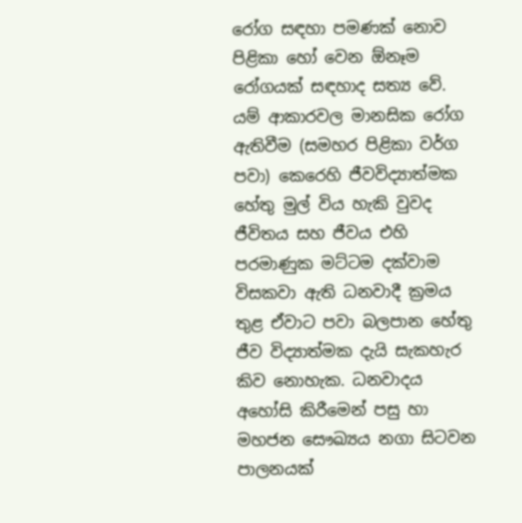රෝග සඳහා පමණක් නොව පිළිකා හෝ වෙන ඕනෑම රෝගයක් සඳහාද සත්‍ය වේ.
යම් ආකාරවල මානසික රෝග ඇතිවීම (සමහර පිළිකා වර්ග පවා) කෙරෙහි ජීවවිද්‍යාත්මක හේතු මුල් විය හැකි වුවද ජීවිතය සහ ජීවය එහි පරමාණුක මට්ටම දක්වාම විසකවා ඇති ධනවාදී ක්‍රමය තුළ ඒවාට පවා බලපාන හේතු ජීව විද්‍යාත්මක දැයි සැකහැර කිව නොහැක. ධනවාදය අහෝසි කිරීමෙන් පසු හා මහජන සෞඛ්‍යය නගා සිටවන පාලනයක්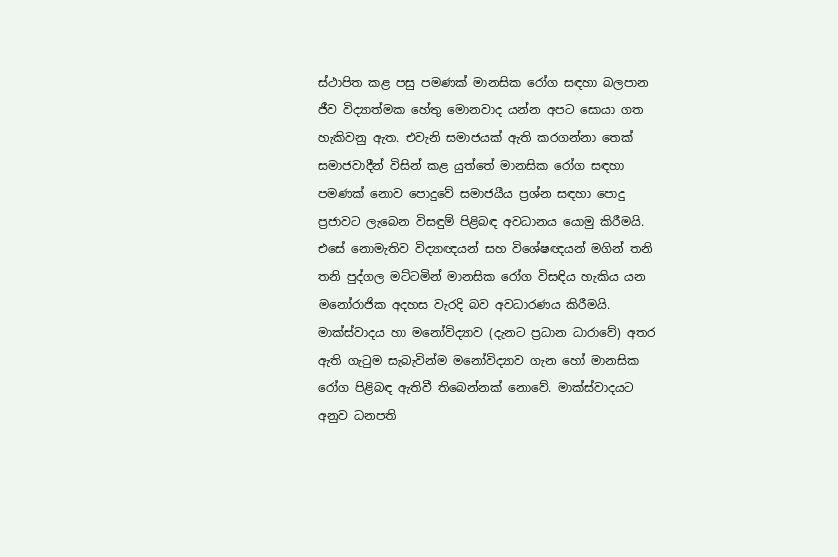ස්ථාපිත කළ පසු පමණක් මානසික රෝග සඳහා බලපාන ජීව විද්‍යාත්මක හේතු මොනවාද යන්න අපට සොයා ගත හැකිවනු ඇත. එවැනි සමාජයක් ඇති කරගන්නා තෙක් සමාජවාදීන් විසින් කළ යුත්තේ මානසික රෝග සඳහා පමණක් නොව පොදුවේ සමාජයීය ප්‍රශ්න සඳහා පොදු ප්‍රජාවට ලැබෙන විසඳුම් පිළිබඳ අවධානය යොමු කිරීමයි. එසේ නොමැතිව විද්‍යාඥයන් සහ විශේෂඥයන් මගින් තනි තනි පුද්ගල මට්ටමින් මානසික රෝග විසඳිය හැකිය යන මනෝරාජික අදහස වැරදි බව අවධාරණය කිරීමයි.
මාක්ස්වාදය හා මනෝවිද්‍යාව (දැනට ප්‍රධාන ධාරාවේ) අතර ඇති ගැටුම සැබැවින්ම මනෝවිද්‍යාව ගැන හෝ මානසික රෝග පිළිබඳ ඇතිවී තිබෙන්නක් නොවේ. මාක්ස්වාදයට අනුව ධනපති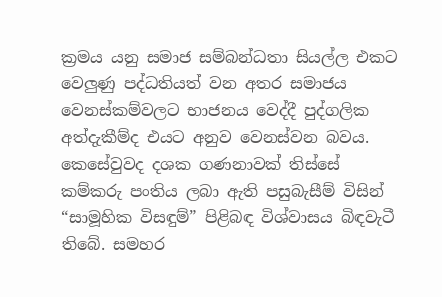ක්‍රමය යනු සමාජ සම්බන්ධතා සියල්ල එකට වෙලුණු පද්ධතියත් වන අතර සමාජය වෙනස්කම්වලට භාජනය වෙද්දී පුද්ගලික අත්දැකීම්ද එයට අනුව වෙනස්වන බවය.
කෙසේවුවද දශක ගණනාවක් තිස්සේ කම්කරු පංතිය ලබා ඇති පසුබැසීම් විසින් “සාමූහික විසඳුම්” පිළිබඳ විශ්වාසය බිඳවැටී තිබේ. සමහර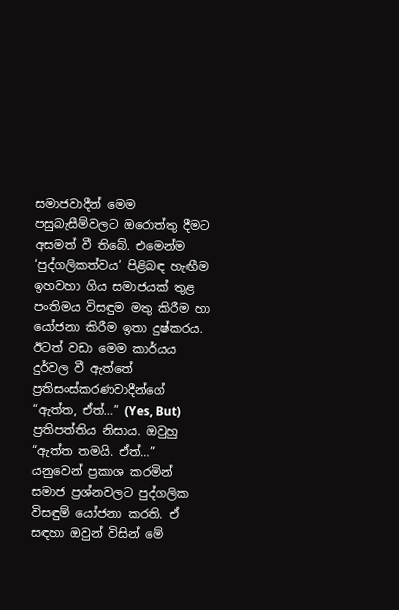සමාජවාදීන් මෙම පසුබැසීම්වලට ඔරොත්තු දීමට අසමත් වී තිබේ. එමෙන්ම ‘පුද්ගලිකත්වය’ පිළිබඳ හැඟීම ඉහවහා ගිය සමාජයක් තුළ පංතිමය විසඳුම මතු කිරීම හා යෝජනා කිරීම ඉතා දුෂ්කරය. ඊටත් වඩා මෙම කාර්යය දුර්වල වී ඇත්තේ ප්‍රතිසංස්කරණවාදීන්ගේ “ඇත්ත, ඒත්…” (Yes, But) ප්‍රතිපත්තිය නිසාය. ඔවුහු “ඇත්ත තමයි. ඒත්…” යනුවෙන් ප්‍රකාශ කරමින් සමාජ ප්‍රශ්නවලට පුද්ගලික විසඳුම් යෝජනා කරති. ඒ සඳහා ඔවුන් විසින් මේ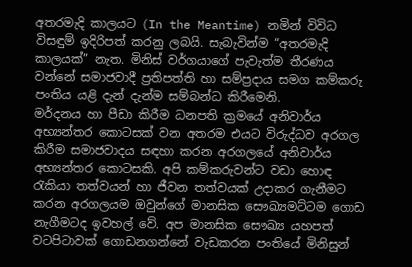අතරමැදි කාලයට (In the Meantime) නමින් විවිධ විසඳුම් ඉදිරිපත් කරනු ලබයි. සැබැවින්ම “අතරමැදි කාලයක්” නැත. මිනිස් වර්ගයාගේ පැවැත්ම තීරණය වන්නේ සමාජවාදී ප්‍රතිපත්ති හා සම්ප්‍රදාය සමග කම්කරු පංතිය යළි දැන් දැන්ම සම්බන්ධ කිරීමෙනි.
මර්දනය හා පීඩා කිරීම ධනපති ක්‍රමයේ අනිවාර්ය අභ්‍යන්තර කොටසක් වන අතරම එයට විරුද්ධව අරගල කිරීම සමාජවාදය සඳහා කරන අරගලයේ අනිවාර්ය අභ්‍යන්තර කොටසකි. අපි කම්කරුවන්ට වඩා හොඳ රැකියා තත්වයන් හා ජීවන තත්වයක් උදාකර ගැනීමට කරන අරගලයම ඔවුන්ගේ මානසික සෞඛ්‍යමට්ටම ගොඩ නැගීමටද ඉවහල් වේ. අප මානසික සෞඛ්‍ය යහපත් වටපිටාවක් ගොඩනගන්නේ වැඩකරන පංතියේ මිනිසුන්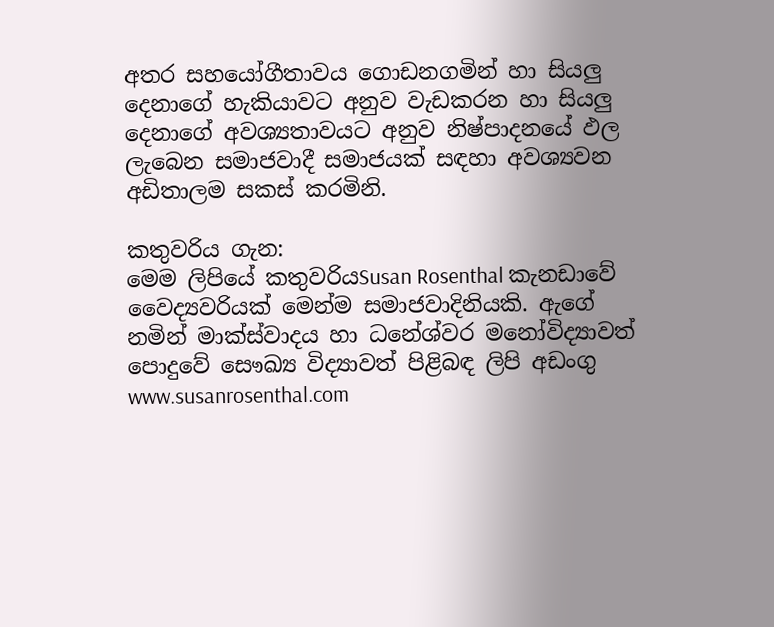අතර සහයෝගීතාවය ගොඩනගමින් හා සියලු දෙනාගේ හැකියාවට අනුව වැඩකරන හා සියලු දෙනාගේ අවශ්‍යතාවයට අනුව නිෂ්පාදනයේ ඵල ලැබෙන සමාජවාදී සමාජයක් සඳහා අවශ්‍යවන අඩිතාලම සකස් කරමිනි.

කතුවරිය ගැන:
මෙම ලිපියේ කතුවරියSusan Rosenthal කැනඩාවේ වෛද්‍යවරියක් මෙන්ම සමාජවාදිනියකි. ඇගේ නමින් මාක්ස්වාදය හා ධනේශ්වර මනෝවිද්‍යාවත් පොදුවේ සෞඛ්‍ය විද්‍යාවත් පිළිබඳ ලිපි අඩංගු www.susanrosenthal.com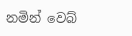නමින් වෙබ්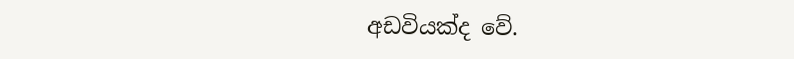අඩවියක්ද වේ.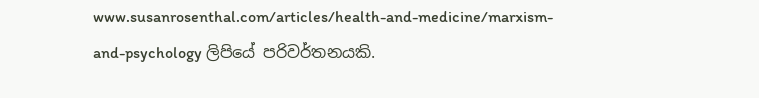www.susanrosenthal.com/articles/health-and-medicine/marxism-and-psychology ලිපියේ පරිවර්තනයකි.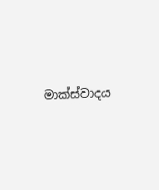මාක්ස්වාදය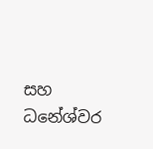සහ ධනේශ්වර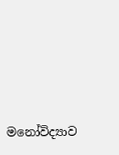මනෝවිද්‍යාව